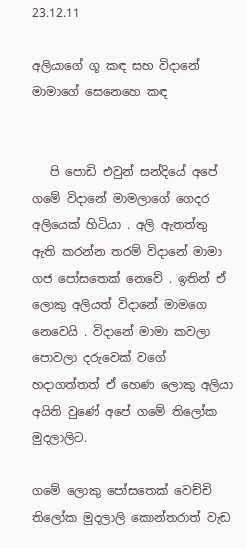23.12.11

අලියාගේ ගූ කඳ සහ විදානේ මාමාගේ සෙනෙහෙ කඳ


   පි පොඩි එවුන් සන්දියේ අපේ ගමේ විදානේ මාමලාගේ ගෙදර අලියෙක් හිටියා . අලි ඇතත්තු ඇති කරන්න තරම් විදානේ මාමා ගජ පෝසතෙක් නෙවේ . ඉතින් ඒ ලොකු අලියත් විදානේ මාමගෙ නෙවෙයි . විදානේ මාමා කවලා පොවලා දරුවෙක් වගේ හදාගත්තත් ඒ හෙණ ලොකු අලියා අයිති වුණේ අපේ ගමේ තිලෝක මුදලාලිට.

ගමේ ලොකු පෝසතෙක් වෙච්චි තිලෝක මුදලාලි කොන්තරාත් වැඩ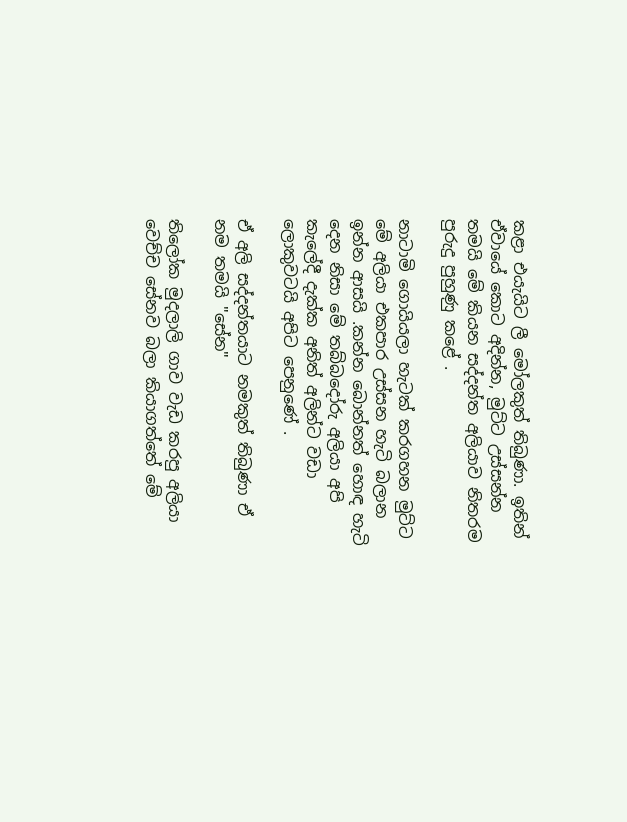කළා එයැයිට ලී මෝලකුත් තිබුණා. ඉතින් ඒවායේ කොට අදින්න, මුට්ට උස්සන්න තමයි මේ කියන සද්දන්ත අලියාව නිතරම පුරුදු පුහුණු කළේ .

නාටාමි ගොයියලා හැටක් කරගහන මුට්ට මේ අලියා එකපාර උස්සන හැටි බලාන ඉන්න ආසයි .කන්න බොන්නත් හොඳ හැටි දෙන නිසා මේ තබ්බදෝරු අලියා අපි කැලේදී දැක්ක අනිත් අලින්ට වඩා ලොකුවටයි අපිට පෙනුණේ .

ඒ අලි සද්දන්තයාට නමකුත් තිබුණා ඒ නම තමයි "සේන"

තිලෝක මුදලාලි ගාව වැඩ කරපු අලියා වෙච්ච සේනව බලා කියාගත්තේ මේ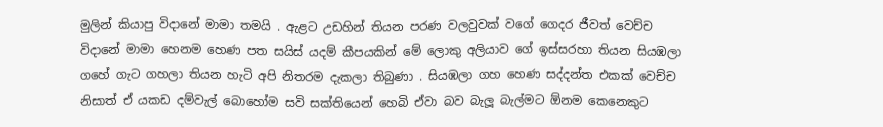මුලින් කියාපු විදානේ මාමා තමයි . ඇළට උඩහින් තියන පරණ වලවුවක් වගේ ගෙදර ජීවත් වෙච්ච විදානේ මාමා හෙනම හෙණ පත සයිස් යදම් කීපයකින් මේ ලොකු අලියාව ගේ ඉස්සරහා තියන සියඹලා ගහේ ගැට ගහලා තියන හැටි අපි නිතරම දැකලා තිබුණා . සියඹලා ගහ හෙණ සද්දන්ත එකක් වෙච්ච නිසාත් ඒ යකඩ දම්වැල් බොහෝම සවි සක්තියෙන් හෙබි ඒවා බව බැලූ බැල්මට ඕනම කෙනෙකුට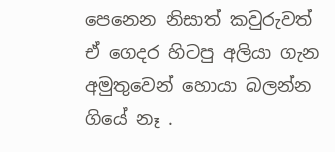පෙනෙන නිසාත් කවුරුවත් ඒ ගෙදර හිටපු අලියා ගැන අමුතුවෙන් හොයා බලන්න ගියේ නෑ .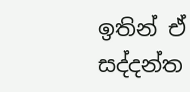ඉතින් ඒ සද්දන්ත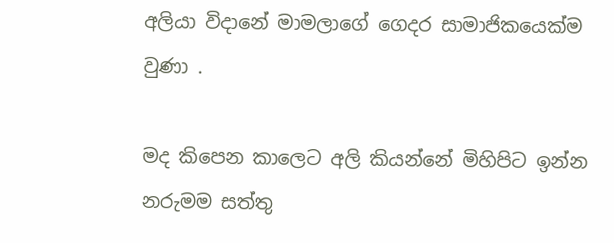අලියා විදානේ මාමලාගේ ගෙදර සාමාජිකයෙක්ම වුණා .

මද කිපෙන කාලෙට අලි කියන්නේ මිහිපිට ඉන්න නරුමම සත්තු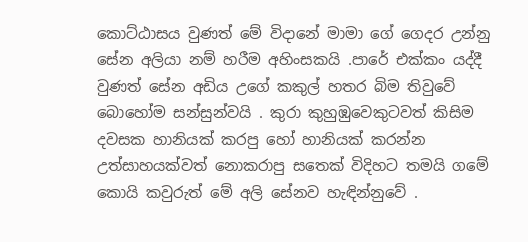කොට්ඨාසය වුණත් මේ විදානේ මාමා ගේ ගෙදර උන්නු සේන අලියා නම් හරීම අහිංසකයි .පාරේ එක්කං යද්දී වුණත් සේන අඩිය උගේ කකුල් හතර බිම තිවුවේ බොහෝම සන්සුන්වයි . කුරා කුහුඹුවෙකුටවත් කිසිම දවසක හානියක් කරපු හෝ හානියක් කරන්න උත්සාහයක්වත් නොකරාපු සතෙක් විදිහට තමයි ගමේ කොයි කවුරුත් මේ අලි සේනව හැඳින්නුවේ .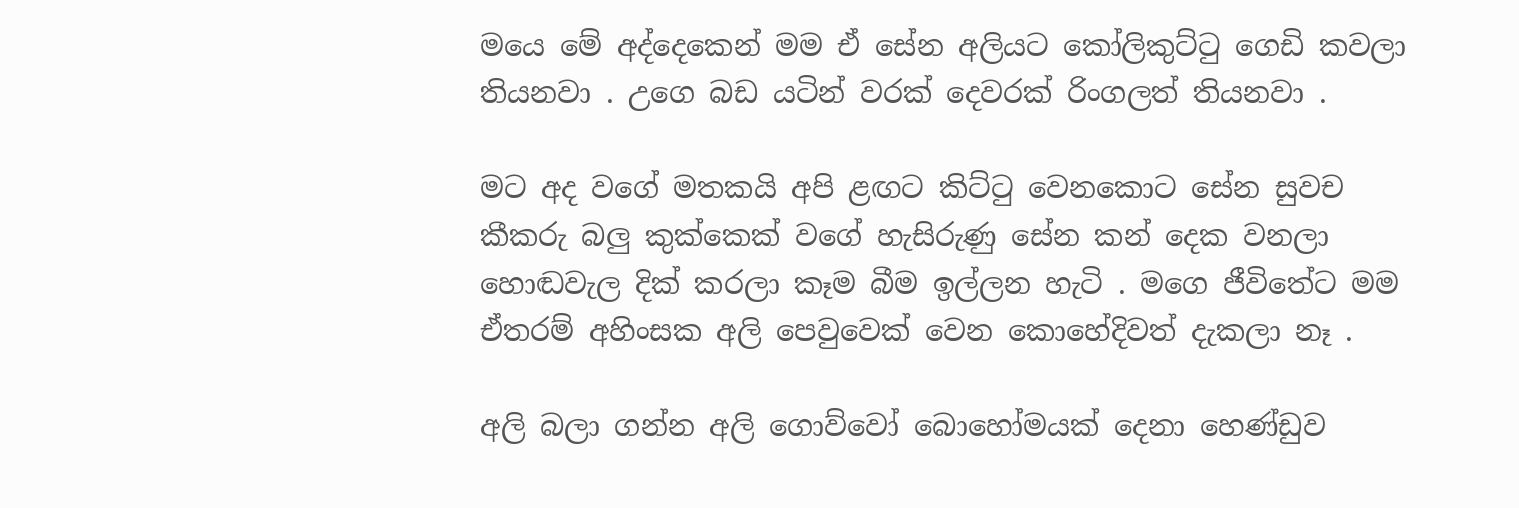මයෙ මේ අද්දෙකෙන් මම ඒ සේන අලියට කෝලිකුට්ටු ගෙඩි කවලා තියනවා . උගෙ බඩ යටින් වරක් දෙවරක් රිංගලත් තියනවා .

මට අද වගේ මතකයි අපි ළඟට කිට්ටු වෙනකොට සේන සුවච කීකරු බලු කුක්කෙක් වගේ හැසිරුණු සේන කන් දෙක වනලා හොඬවැල දික් කරලා කෑම බීම ඉල්ලන හැටි . මගෙ ජීවිතේට මම ඒතරම් අහිංසක අලි පෙවුවෙක් වෙන කොහේදිවත් දැකලා නෑ .

අලි බලා ගන්න අලි ගොව්වෝ බොහෝමයක් දෙනා හෙණ්ඩුව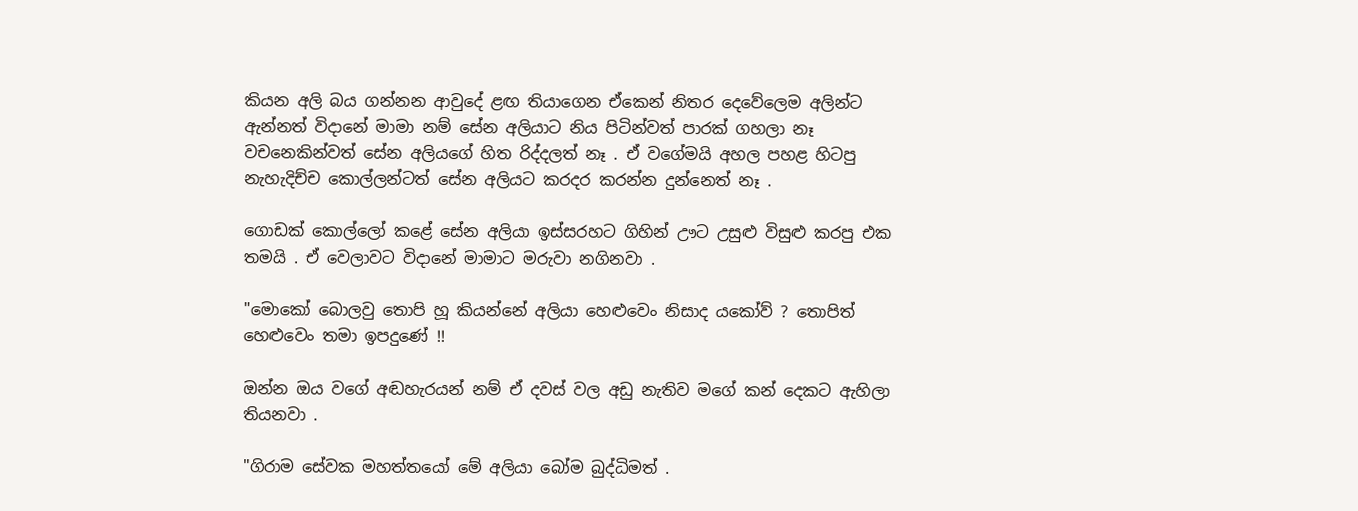කියන අලි බය ගන්නන ආවුදේ ළඟ තියාගෙන ඒකෙන් නිතර දෙවේලෙම අලින්ට ඇන්නත් විදානේ මාමා නම් සේන අලියාට නිය පිටින්වත් පාරක් ගහලා නෑ වචනෙකින්වත් සේන අලියගේ හිත රිද්දලත් නෑ . ඒ වගේමයි අහල පහළ හිටපු නැහැදිච්ච කොල්ලන්ටත් සේන අලියට කරදර කරන්න දුන්නෙත් නෑ .

ගොඩක් කොල්ලෝ කළේ සේන අලියා ඉස්සරහට ගිහින් ඌට උසුළු විසුළු කරපු එක තමයි . ඒ වෙලාවට විදානේ මාමාට මරුවා නගිනවා .

"මොකෝ බොලවු තොපි හූ කියන්නේ අලියා හෙළුවෙං නිසාද යකෝව් ? තොපිත් හෙළුවෙං තමා ඉපදුණේ !!

ඔන්න ඔය වගේ අඬහැරයන් නම් ඒ දවස් වල අඩු නැතිව මගේ කන් දෙකට ඇහිලා තියනවා .

"ගිරාම සේවක මහත්තයෝ මේ අලියා බෝම බුද්ධිමත් .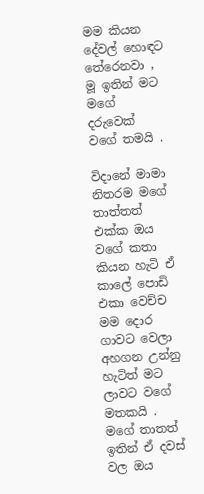මම කියන දේවල් හොඳට තේරෙනවා , මූ ඉතින් මට මගේ දරුවෙක් වගේ තමයි .

විදානේ මාමා නිතරම මගේ තාත්තත් එක්ක ඔය වගේ කතා කියන හැටි ඒ කාලේ පොඩි එකා වෙච්ච මම දොර ගාවට වෙලා අහගන උන්නු හැටිත් මට ලාවට වගේ මතකයි . මගේ තාතත් ඉතින් ඒ දවස් වල ඔය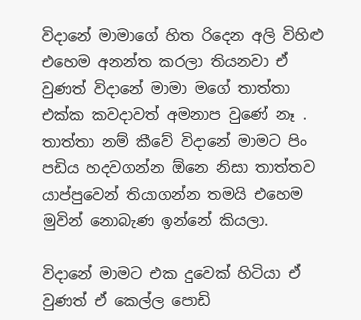විදානේ මාමාගේ හිත රිදෙන අලි විහිළු එහෙම අනන්ත කරලා තියනවා ඒ වුණත් විදානේ මාමා මගේ තාත්තා එක්ක කවදාවත් අමනාප වුණේ නෑ . තාත්තා නම් කීවේ විදානේ මාමට පිං පඩිය හදවගන්න ඕනෙ නිසා තාත්තව යාප්පුවෙන් තියාගන්න තමයි එහෙම මුවින් නොබැණ ඉන්නේ කියලා.

විදානේ මාමට එක දුවෙක් හිටියා ඒ වුණත් ඒ කෙල්ල පොඩි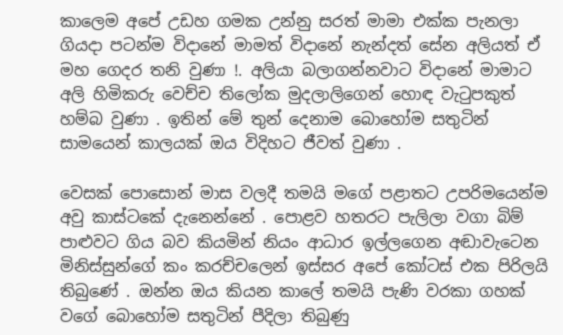කාලෙම අපේ උඩහ ගමක උන්නු සරත් මාමා එක්ක පැනලා ගියදා පටන්ම විදානේ මාමත් විදානේ නැන්දත් සේන අලියත් ඒ මහ ගෙදර තනි වුණා !. අලියා බලාගන්නවාට විදානේ මාමාට අලි හිමිකරු වෙච්ච තිලෝක මුදලාලිගෙන් හොඳ වැටුපකුත් හම්බ වුණා . ඉතින් මේ තුන් දෙනාම බොහෝම සතුටින් සාමයෙන් කාලයක් ඔය විදිහට ජීවත් වුණා .

වෙසක් පොසොන් මාස වලදී තමයි මගේ පළාතට උපරිමයෙන්ම අවු කාස්ටකේ දැනෙන්නේ . පොළව හතරට පැලිලා වගා බිම් පාළුවට ගිය බව කියමින් නියං ආධාර ඉල්ලගෙන අඬාවැටෙන මිනිස්සුන්ගේ කං කරච්චලෙන් ඉස්සර අපේ කෝටස් එක පිරිලයි තිබුණේ . ඔන්න ඔය කියන කාලේ තමයි පැණි වරකා ගහක් වගේ බොහෝම සතුටින් පීදිලා තිබුණු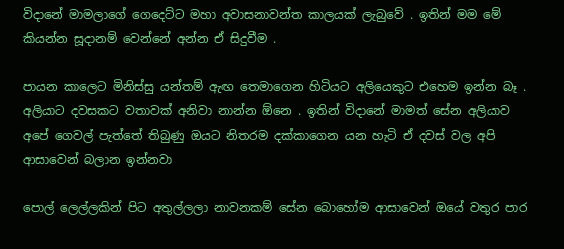විදානේ මාමලාගේ ගෙදෙට්ට මහා අවාසනාවන්ත කාලයක් ලැබුවේ . ඉතින් මම මේ කියන්න සූදානම් වෙන්නේ අන්න ඒ සිදුවීම .

පායන කාලෙට මිනිස්සු යන්තම් ඇඟ තෙමාගෙන හිටියට අලියෙකුට එහෙම ඉන්න බෑ . අලියාට දවසකට වතාවක් අනිවා නාන්න ඕනෙ . ඉතින් විදානේ මාමත් සේන අලියාව අපේ ගෙවල් පැත්තේ තිබුණු ඔයට නිතරම දක්කාගෙන යන හැටි ඒ දවස් වල අපි ආසාවෙන් බලාන ඉන්නවා

පොල් ලෙල්ලකින් පිට අතුල්ලලා නාවනකම් සේන බොහෝම ආසාවෙන් ඔයේ වතුර පාර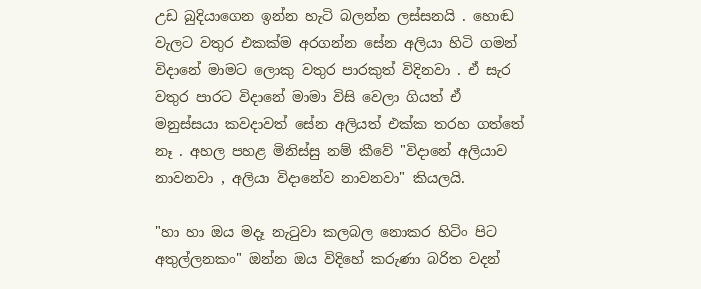උඩ බුදියාගෙන ඉන්න හැටි බලන්න ලස්සනයි . හොඬ වැලට වතුර එකක්ම අරගන්න සේන අලියා හිටි ගමන් විදානේ මාමට ලොකු වතුර පාරකුත් විදිනවා . ඒ සැර වතුර පාරට විදානේ මාමා විසි වෙලා ගියත් ඒ මනුස්සයා කවදාවත් සේන අලියත් එක්ක තරහ ගත්තේ නෑ . අහල පහළ මිනිස්සු නම් කීවේ "විදානේ අලියාව නාවනවා , අලියා විදානේව නාවනවා" කියලයි.

"හා හා ඔය මදෑ නැටුවා කලබල නොකර හිටිං පිට අතුල්ලනකං" ඔන්න ඔය විදිහේ කරුණා බරිත වදන්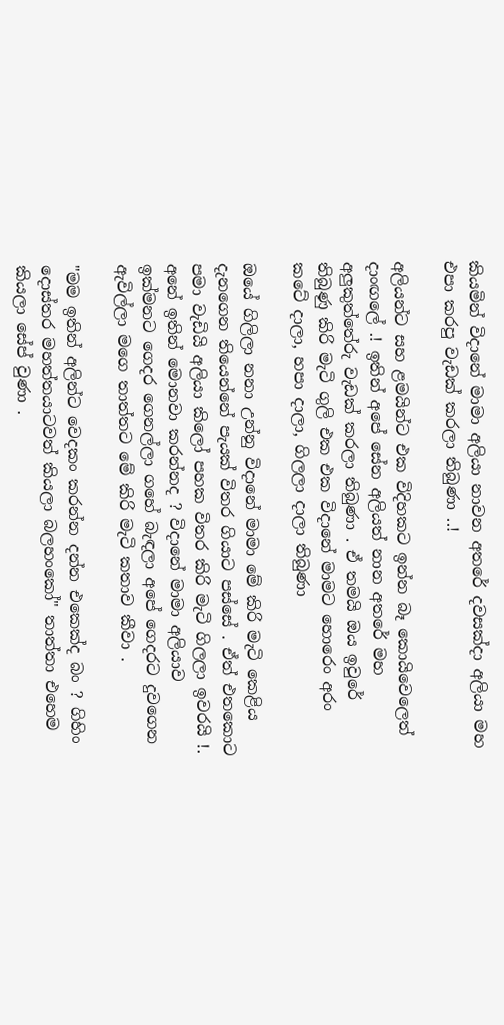කියමින් විදානේ මාමා අලියා නාවන අතරේ දවසක්දා අලියා මහ එපා කරපු වැඩක් කරලා තිබුණා ..!

අලියන්ට සහ ළමයින්ට එක විදිහකට ඉන්න බෑ කොයිවෙලෙත් දාංඟලේ .! ඉතින් අපේ සේන අලියත් නාන අතරේ මහ අලුකුත්තේරු වැඩක් කරලා තිබුණා . ඒ තමයි ඔය ඉවුරේ තිබුණු කිරි මැටි ගුලි එක එක විදානේ මාමට හොරෙං අරං කටේ දාලා, හපා දාලා, ගිලලා දාලා තිබුණා

ඔයේ ගිලිලා නනා උන්නු විදානේ මාමා මේ කිරි මැටි කෙළිය දැනගෙන තියෙන්නේ පැයක් විතර ගියාට පස්සේ . ඒත් එතකොට පමා වැඩියි අලියා කිලෝ පහක විතර කිරි මැටි ගිලලා ඉවරයි !. අනේ ඉතින් මොනවා කරන්නද ? විදානේ මාමා අලියාව ඉක්මනට ගෙදර ගෙනල්ලා ගහේ බැඳලා අපේ ගෙදරට දුවගෙන ඇවිල්ලා මගෙ තාත්තට මේ කිරි මැටි කතාව කීවා .

"මම ඉතින් අලින්ට වෙදකං කරන්න දන්න එකෙක්ද බං ? ගිහිං දොස්තර මහත්තයාටවත් කියලා බලහංකෝ" තාත්තා එහෙම කියලා සේප් වුණා .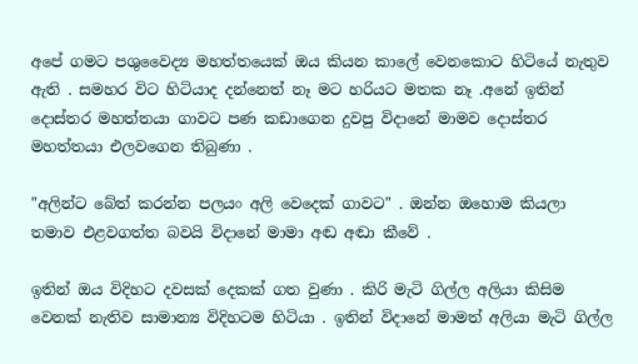අපේ ගමට පශුවෛද්‍ය මහත්තයෙක් ඔය කියන කාලේ වෙනකොට හිටියේ නැතුව ඇති . සමහර විට හිටියාද දන්නෙත් නෑ මට හරියට මතක නෑ .අනේ ඉතින් දොස්තර මහත්තයා ගාවට පණ කඩාගෙන දුවපු විදානේ මාමව දොස්තර මහත්තයා එලවගෙන තිබුණා .

"අලින්ට බේත් කරන්න පලයං අලි වෙදෙක් ගාවට" . ඔන්න ඔහොම කියලා තමාව එළවගත්ත බවයි විදානේ මාමා අඬ අඬා කීවේ .

ඉතින් ඔය විදිහට දවසක් දෙකක් ගත වුණා . කිරි මැටි ගිල්ල අලියා කිසිම වෙනක් නැතිව සාමාන්‍ය විදිහටම හිටියා . ඉතින් විදානේ මාමත් අලියා මැටි ගිල්ල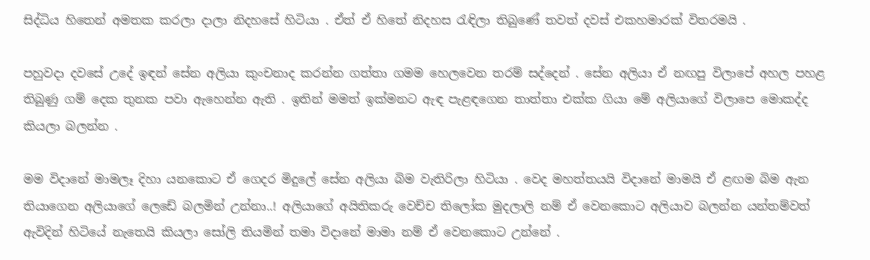සිද්ධිය හිතෙන් අමතක කරලා දාලා නිදහසේ හිටියා . ඒත් ඒ හිතේ නිදහස රැඳිලා තිබුණේ තවත් දවස් එකහමාරක් විතරමයි .

පහුවදා දවසේ උදේ ඉඳන් සේන අලියා කුංචනාද කරන්න ගත්තා ගමම හෙලවෙන තරම් සද්දෙන් . සේන අලියා ඒ නඟපු විලාපේ අහල පහළ තිබුණු ගම් දෙක තුනක පවා ඇහෙන්න ඇති . ඉතින් මමත් ඉක්මනට ඇඳ පැළඳගෙන තාත්තා එක්ක ගියා මේ අලියාගේ විලාපෙ මොකද්ද කියලා බලන්න .

මම විදානේ මාමලෑ දිහා යනකොට ඒ ගෙදර මිදුලේ සේන අලියා බිම වැතිරිලා හිටියා . වෙද මහත්තයයි විදානේ මාමයි ඒ ළඟම බිම ඇන තියාගෙන අලියාගේ ලෙඩේ බලමින් උන්නා..! අලියාගේ අයිතිකරු වෙච්ච තිලෝක මුදලාලි නම් ඒ වෙනකොට අලියාව බලන්න යන්තම්වත් ඇවිදින් හිටියේ නැතෙයි කියලා සෝලි තියමින් තමා විදානේ මාමා නම් ඒ වෙනකොට උන්නේ .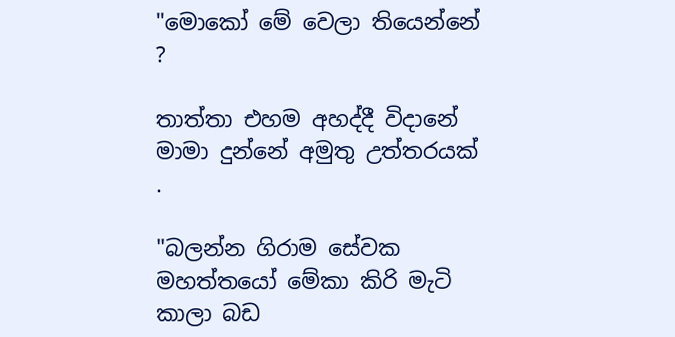"මොකෝ මේ වෙලා තියෙන්නේ ?

තාත්තා එහම අහද්දී විදානේ මාමා දුන්නේ අමුතු උත්තරයක් .

"බලන්න ගිරාම සේවක මහත්තයෝ මේකා කිරි මැටි කාලා බඩ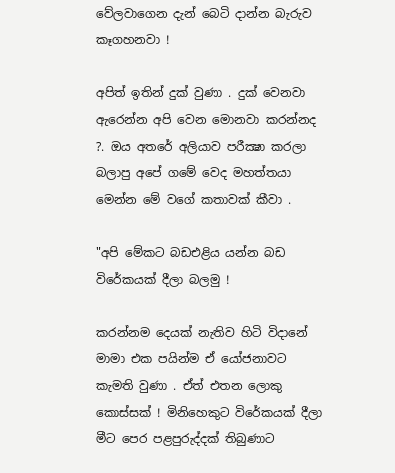වේලවාගෙන දැන් බෙටි දාන්න බැරුව කෑගහනවා !

අපිත් ඉතින් දුක් වුණා . දුක් වෙනවා ඇරෙන්න අපි වෙන මොනවා කරන්නද ?. ඔය අතරේ අලියාව පරීක්‍ෂා කරලා බලාපු අපේ ගමේ වෙද මහත්තයා මෙන්න මේ වගේ කතාවක් කීවා .

"අපි මේකට බඩඑළිය යන්න බඩ විරේකයක් දීලා බලමු !

කරන්නම දෙයක් නැතිව හිටි විදානේ මාමා එක පයින්ම ඒ යෝජනාවට කැමති වුණා . ඒත් එතන ලොකු කොස්සක් ! මිනිහෙකුට විරේකයක් දීලා මීට පෙර පළපුරුද්දක් තිබුණාට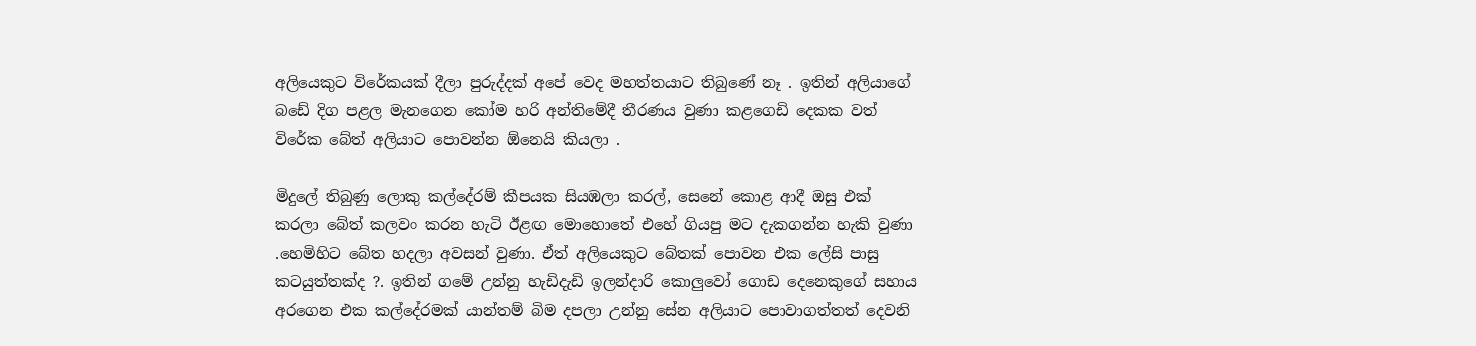අලියෙකුට විරේකයක් දීලා පුරුද්දක් අපේ වෙද මහත්තයාට තිබුණේ නෑ . ඉතින් අලියාගේ බඩේ දිග පළල මැනගෙන කෝම හරි අන්තිමේදී තීරණය වුණා කළගෙඩි දෙකක වත් විරේක බේත් අලියාට පොවන්න ඕනෙයි කියලා .

මිදුලේ තිබුණු ලොකු කල්දේරම් කීපයක සියඹලා කරල්, සෙනේ කොළ ආදී ඔසු එක් කරලා බේත් කලවං කරන හැටි ඊළඟ මොහොතේ එහේ ගියපු මට දැකගන්න හැකි වුණා .හෙමිහිට බේත හදලා අවසන් වුණා. ඒත් අලියෙකුට බේතක් පොවන එක ලේසි පාසු කටයුත්තක්ද ?. ඉතින් ගමේ උන්නු හැඩිදැඩි ඉලන්දාරි කොලුවෝ ගොඩ දෙනෙකුගේ සහාය අරගෙන එක කල්දේරමක් යාන්තම් බිම දපලා උන්නු සේන අලියාට පොවාගත්තත් දෙවනි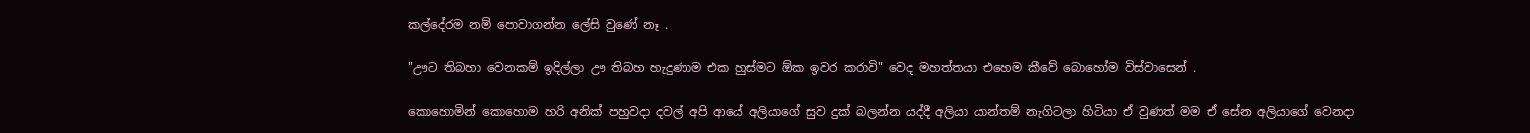කල්දේරම නම් පොවාගන්න ලේසි වුණේ නෑ .

"ඌට තිබහා වෙනකම් ඉදිල්ලා ඌ තිබහ හැදුණාම එක හුස්මට ඕක ඉවර කරාවි" වෙද මහත්තයා එහෙම කීවේ බොහෝම විස්වාසෙන් .

කොහොමින් කොහොම හරි අනික් පහුවදා දවල් අපි ආයේ අලියාගේ සුව දුක් බලන්න යද්දී අලියා යාන්තම් නැගිටලා හිටියා ඒ වුණත් මම ඒ සේන අලියාගේ වෙනදා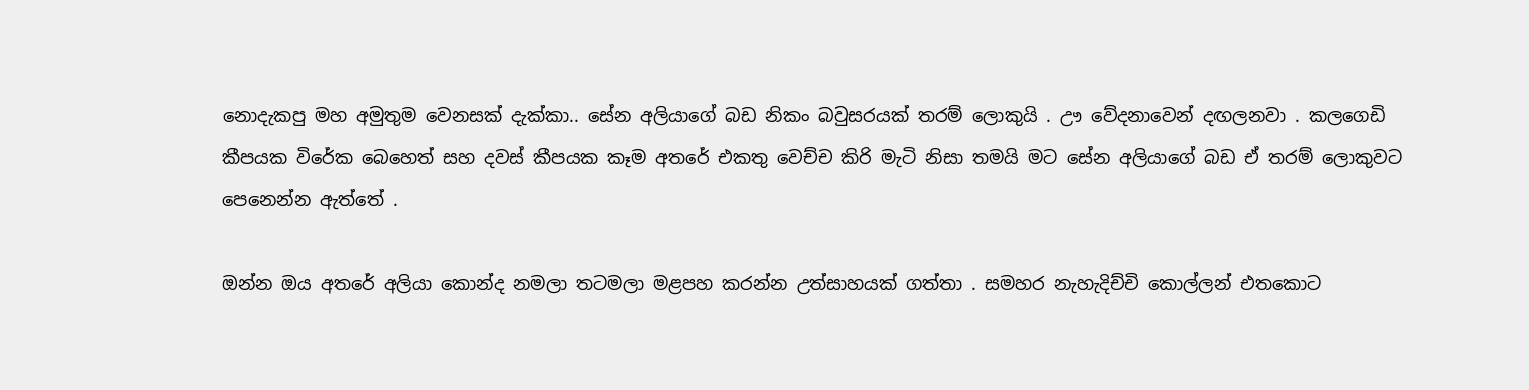නොදැකපු මහ අමුතුම වෙනසක් දැක්කා.. සේන අලියාගේ බඩ නිකං බවුසරයක් තරම් ලොකුයි . ඌ වේදනාවෙන් දඟලනවා . කලගෙඩි කීපයක විරේක බෙහෙත් සහ දවස් කීපයක කෑම අතරේ එකතු වෙච්ච කිරි මැටි නිසා තමයි මට සේන අලියාගේ බඩ ඒ තරම් ලොකුවට පෙනෙන්න ඇත්තේ .

ඔන්න ඔය අතරේ අලියා කොන්ද නමලා තටමලා මළපහ කරන්න උත්සාහයක් ගත්තා . සමහර නැහැදිච්චි කොල්ලන් එතකොට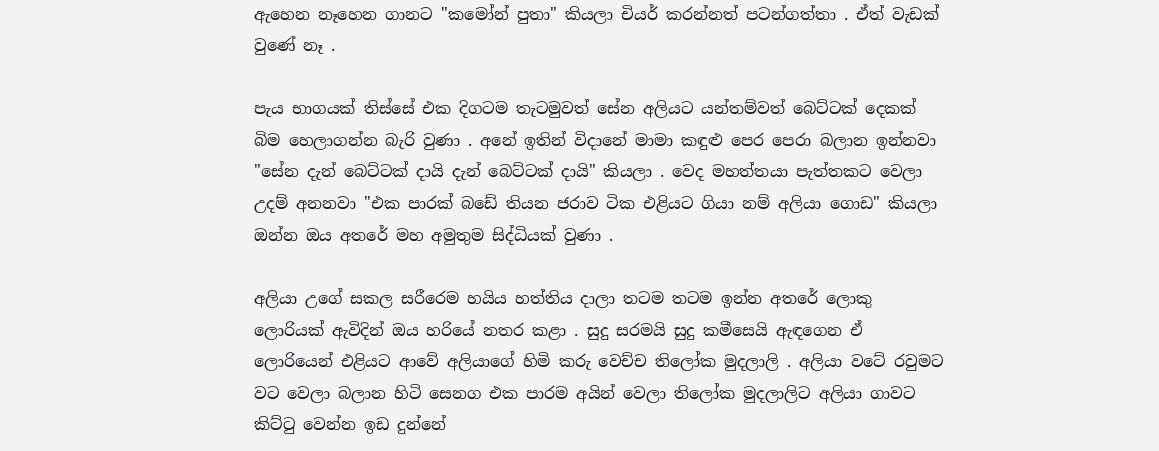ඇහෙන නෑහෙන ගානට "කමෝන් පුතා" කියලා චියර් කරන්නත් පටන්ගත්තා . ඒත් වැඩක් වුණේ නෑ .

පැය භාගයක් තිස්සේ එක දිගටම තැටමුවත් සේන අලියට යන්තම්වත් බෙට්ටක් දෙකක් බිම හෙලාගන්න බැරි වුණා . අනේ ඉතින් විදානේ මාමා කඳුළු පෙර පෙරා බලාන ඉන්නවා "සේන දැන් බෙට්ටක් දායි දැන් බෙට්ටක් දායි" කියලා . වෙද මහත්තයා පැත්තකට වෙලා උදම් අනනවා "එක පාරක් බඩේ තියන ජරාව ටික එළියට ගියා නම් අලියා ගොඩ" කියලා ඔන්න ඔය අතරේ මහ අමුතුම සිද්ධියක් වුණා .

අලියා උගේ සකල සරීරෙම හයිය හත්තිය දාලා තටම තටම ඉන්න අතරේ ලොකු ලොරියක් ඇවිදින් ඔය හරියේ නතර කළා . සුදු සරමයි සුදු කමීසෙයි ඇඳගෙන ඒ ලොරියෙන් එළියට ආවේ අලියාගේ හිමි කරු වෙච්ච තිලෝක මුදලාලි . අලියා වටේ රවුමට වට වෙලා බලාන හිටි සෙනග එක පාරම අයින් වෙලා තිලෝක මුදලාලිට අලියා ගාවට කිට්ටු වෙන්න ඉඩ දුන්නේ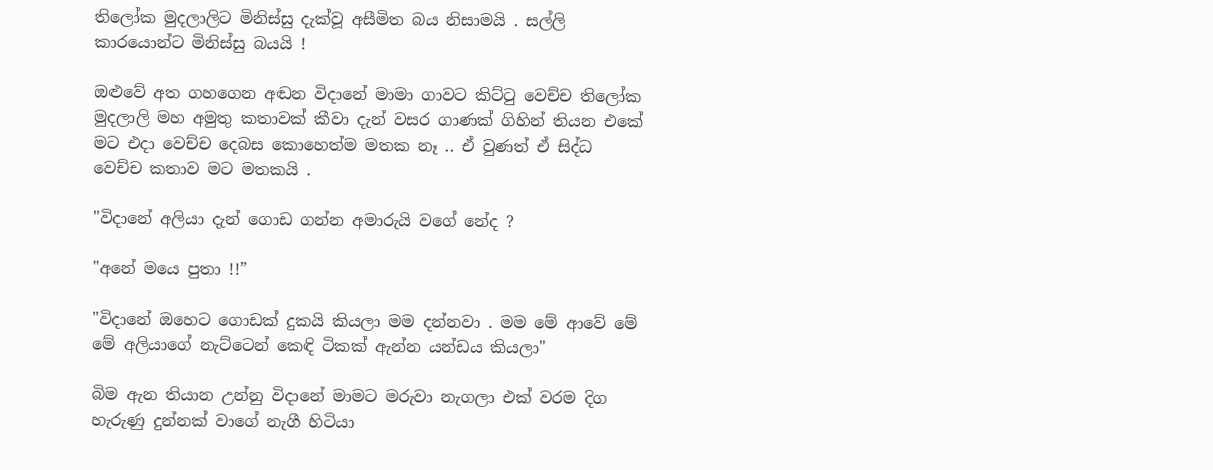තිලෝක මුදලාලිට මිනිස්සු දැක්වූ අසීමිත බය නිසාමයි . සල්ලි කාරයොන්ට මිනිස්සු බයයි !

ඔළුවේ අත ගහගෙන අඬන විදානේ මාමා ගාවට කිට්ටු වෙච්ච තිලෝක මුදලාලි මහ අමුතු කතාවක් කීවා දැන් වසර ගාණක් ගිහින් තියන එකේ මට එදා වෙච්ච දෙබස කොහෙත්ම මතක නෑ .. ඒ වුණත් ඒ සිද්ධ වෙච්ච කතාව මට මතකයි .

"විදානේ අලියා දැන් ගොඩ ගන්න අමාරුයි වගේ නේද ?

"අනේ මයෙ පුතා !!”

"විදානේ ඔහෙට ගොඩක් දුකයි කියලා මම දන්නවා . මම මේ ආවේ මේ මේ අලියාගේ නැට්ටෙන් කෙඳි ටිකක් ඇන්න යන්ඩය කියලා"

බිම ඇන තියාන උන්නු විදානේ මාමට මරුවා නැගලා එක් වරම දිග හැරුණු දුන්නක් වාගේ නැගී හිටියා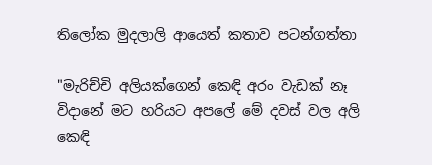තිලෝක මුදලාලි ආයෙත් කතාව පටන්ගත්තා

"මැරිච්චි අලියක්ගෙන් කෙඳි අරං වැඩක් නෑ විදානේ මට හරියට අපලේ මේ දවස් වල අලි කෙඳි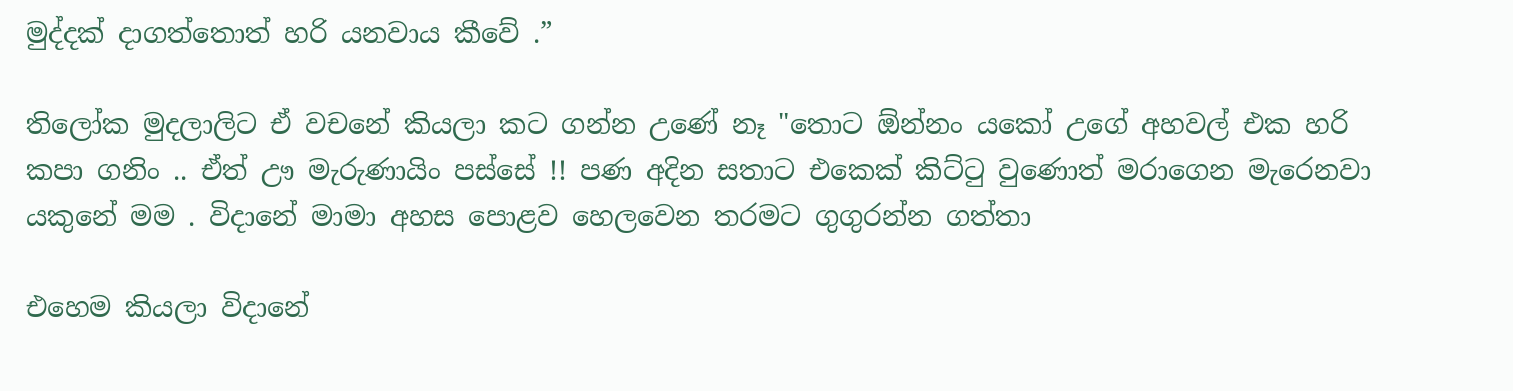මුද්දක් දාගත්තොත් හරි යනවාය කීවේ .”

තිලෝක මුදලාලිට ඒ වචනේ කියලා කට ගන්න උණේ නෑ "තොට ඕන්නං යකෝ උගේ අහවල් එක හරි කපා ගනිං .. ඒත් ඌ මැරුණායිං පස්සේ !! පණ අදින සතාට එකෙක් කිට්ටු වුණොත් මරාගෙන මැරෙනවා යකුනේ මම . විදානේ මාමා අහස පොළව හෙලවෙන තරමට ගුගුරන්න ගත්තා

එහෙම කියලා විදානේ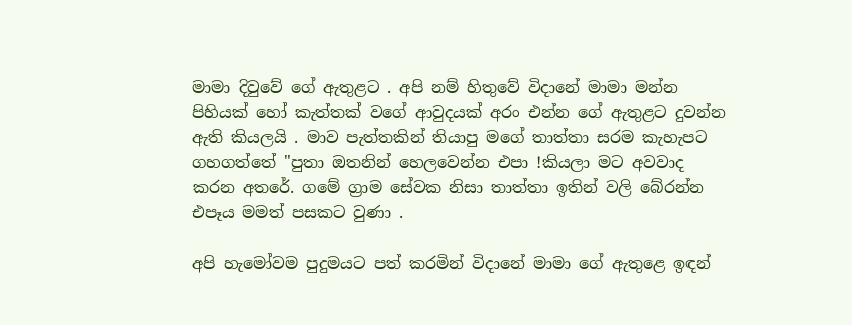මාමා දිවුවේ ගේ ඇතුළට . අපි නම් හිතුවේ විදානේ මාමා මන්න පිහියක් හෝ කැත්තක් වගේ ආවුදයක් අරං එන්න ගේ ඇතුළට දුවන්න ඇති කියලයි . මාව පැත්තකින් තියාපු මගේ තාත්තා සරම කැහැපට ගහගත්තේ "පුතා ඔතනින් හෙලවෙන්න එපා !කියලා මට අවවාද කරන අතරේ. ගමේ ග්‍රාම සේවක නිසා තාත්තා ඉතින් වලි බේරන්න එපෑය මමත් පසකට වුණා .

අපි හැමෝවම පුදුමයට පත් කරමින් විදානේ මාමා ගේ ඇතුළෙ ඉඳන්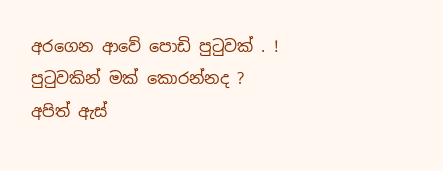අරගෙන ආවේ පොඩි පුටුවක් . !
පුටුවකින් මක් කොරන්නද ? අපිත් ඇස්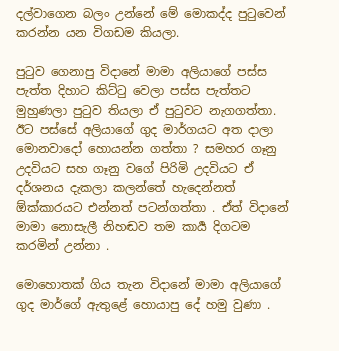දල්වාගෙන බලං උන්නේ මේ මොකද්ද පුටුවෙන් කරන්න යන විගඩම කියලා.

පුටුව ගෙනාපු විදානේ මාමා අලියාගේ පස්ස පැත්ත දිහාට කිට්ටු වෙලා පස්ස පැත්තට මුහුණලා පුටුව තියලා ඒ පුටුවට නැගගත්තා. ඊට පස්සේ අලියාගේ ගුද මාර්ගයට අත දාලා මොනවාදෝ හොයන්න ගත්තා ? සමහර ගෑනු උදවියට සහ ගෑනු වගේ පිරිමි උදවියට ඒ දර්ශනය දැකලා කලන්තේ හැදෙන්නත් ඕක්කාරයට එන්නත් පටන්ගත්තා . ඒත් විදානේ මාමා නොසැලී නිහඬව තම කාර්‍ය දිගටම කරමින් උන්නා .

මොහොතක් ගිය තැන විදානේ මාමා අලියාගේ ගුද මාර්ගේ ඇතුළේ හොයාපු දේ හමු වුණා .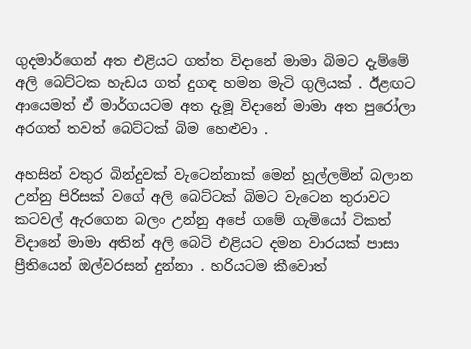ගුදමාර්ගෙන් අත එළියට ගත්ත විදානේ මාමා බිමට දැම්මේ අලි බෙට්ටක හැඩය ගත් දුගඳ හමන මැටි ගුලියක් . ඊළඟට ආයෙමත් ඒ මාර්ගයටම අත දැමූ විදානේ මාමා අත පුරෝලා අරගත් තවත් බෙට්ටක් බිම හෙළුවා .

අහසින් වතුර බින්දුවක් වැටෙන්නාක් මෙන් හූල්ලමින් බලාන උන්නු පිරිසක් වගේ අලි බෙට්ටක් බිමට වැටෙන තුරාවට කටවල් ඇරගෙන බලං උන්නු අපේ ගමේ ගැමියෝ ටිකත් විදානේ මාමා අතින් අලි බෙටි එළියට දමන වාරයක් පාසා ප්‍රීතියෙන් ඔල්වරසන් දුන්නා . හරියටම කීවොත්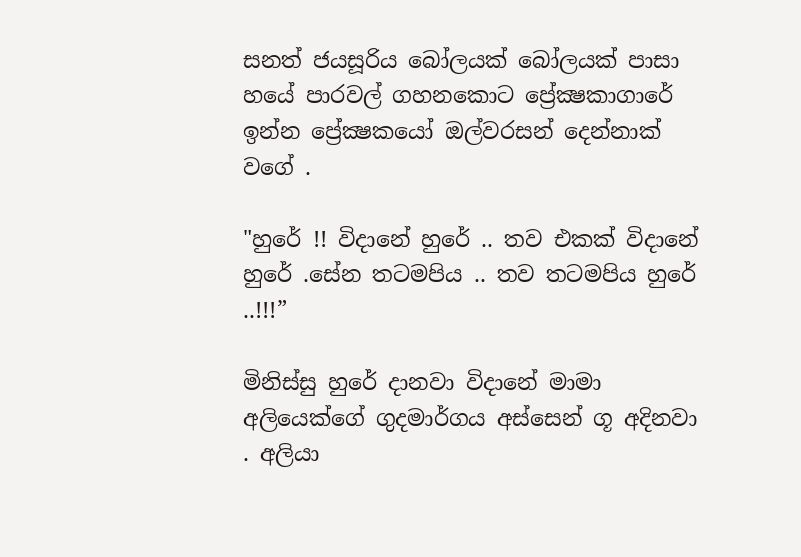සනත් ජයසූරිය බෝලයක් බෝලයක් පාසා හයේ පාරවල් ගහනකොට ප්‍රේක්‍ෂකාගාරේ ඉන්න ප්‍රේක්‍ෂකයෝ ඔල්වරසන් දෙන්නාක් වගේ .

"හුරේ !! විදානේ හුරේ .. තව එකක් විදානේ හුරේ .සේන තටමපිය .. තව තටමපිය හුරේ ..!!!”

මිනිස්සු හුරේ දානවා විදානේ මාමා අලියෙක්ගේ ගුදමාර්ගය අස්සෙන් ගූ අදිනවා . අලියා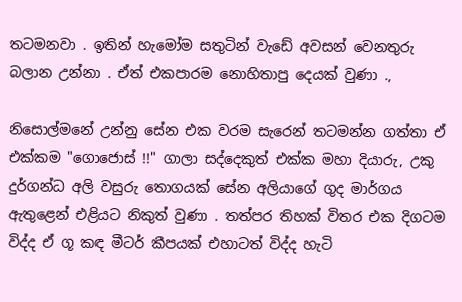තටමනවා . ඉතින් හැමෝම සතුටින් වැඩේ අවසන් වෙනතුරු බලාන උන්නා . ඒත් එකපාරම නොහිතාපු දෙයක් වුණා .,

නිසොල්මනේ උන්නු සේන එක වරම සැරෙන් තටමන්න ගත්තා ඒ එක්කම "ගොජොස් !!" ගාලා සද්දෙකුත් එක්ක මහා දියාරු, උකු දුර්ගන්ධ අලි වසුරු තොගයක් සේන අලියාගේ ගුද මාර්ගය ඇතුළෙන් එළියට නිකුත් වුණා . තත්පර තිහක් විතර එක දිගටම විද්ද ඒ ගූ කඳ මීටර් කීපයක් එහාටත් විද්ද හැටි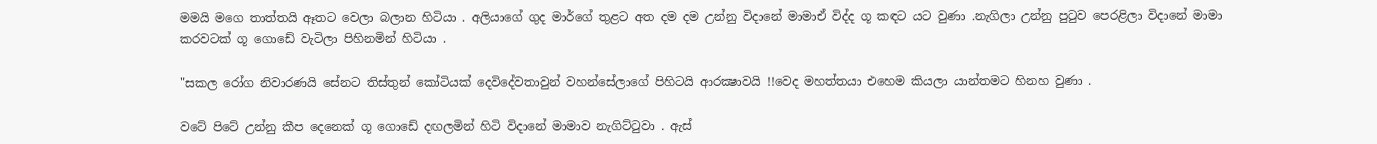මමයි මගෙ තාත්තයි ඈතට වෙලා බලාන හිටියා . අලියාගේ ගුද මාර්ගේ තුළට අත දම දම උන්නු විදානේ මාමාඒ විද්ද ගූ කඳට යට වුණා .නැගිලා උන්නු පුටුව පෙරළිලා විදානේ මාමා කරවටක් ගූ ගොඩේ වැටිලා පිහිනමින් හිටියා .

"සකල රෝග නිවාරණයි සේනට තිස්තුන් කෝටියක් දෙවිදේවතාවුන් වහන්සේලාගේ පිහිටයි ආරක්‍ෂාවයි !!වෙද මහත්තයා එහෙම කියලා යාන්තමට හිනහ වුණා .

වටේ පිටේ උන්නු කීප දෙනෙක් ගූ ගොඩේ දඟලමින් හිටි විදානේ මාමාව නැගිට්ටුවා . ඇස්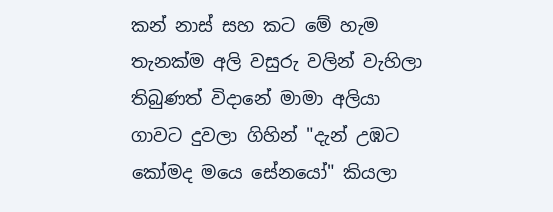කන් නාස් සහ කට මේ හැම තැනක්ම අලි වසුරු වලින් වැහිලා තිබුණත් විදානේ මාමා අලියා ගාවට දුවලා ගිහින් "දැන් උඹට කෝමද මයෙ සේනයෝ" කියලා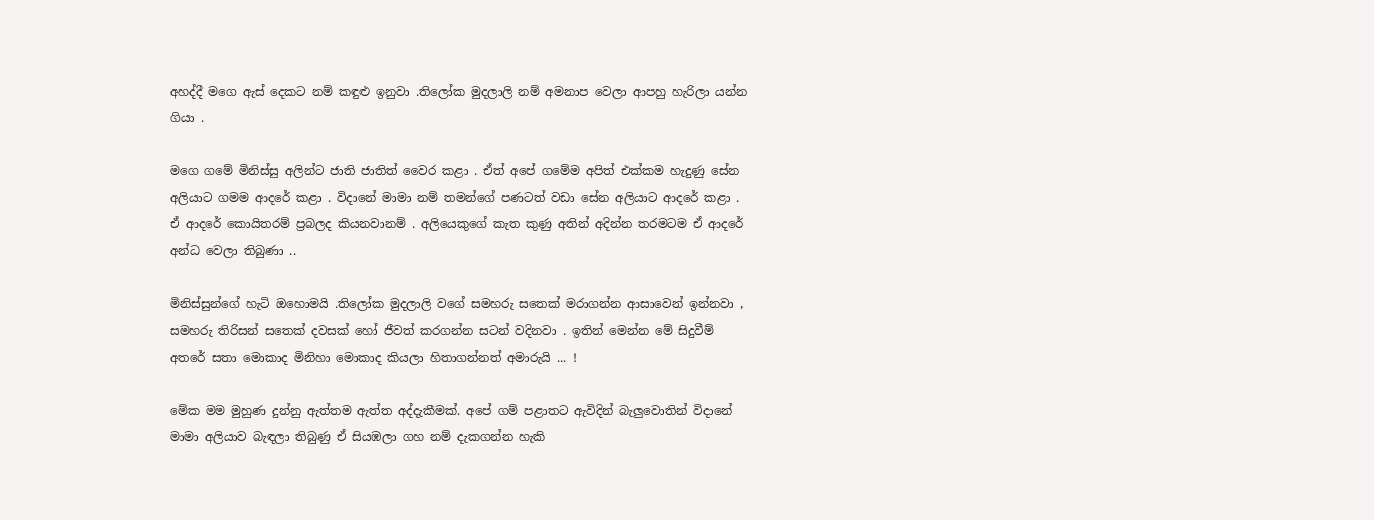අහද්දී මගෙ ඇස් දෙකට නම් කඳුළු ඉනුවා .තිලෝක මුදලාලි නම් අමනාප වෙලා ආපහු හැරිලා යන්න ගියා .

මගෙ ගමේ මිනිස්සු අලින්ට ජාති ජාතිත් වෛර කළා . ඒත් අපේ ගමේම අපිත් එක්කම හැදුණු සේන අලියාට ගමම ආදරේ කළා . විදානේ මාමා නම් තමන්ගේ පණටත් වඩා සේන අලියාට ආදරේ කළා . ඒ ආදරේ කොයිතරම් ප්‍රබලද කියනවානම් . අලියෙකුගේ කැත කුණු අතින් අදින්න තරමටම ඒ ආදරේ අන්ධ වෙලා තිබුණා ..

මිනිස්සුන්ගේ හැටි ඔහොමයි .තිලෝක මුදලාලි වගේ සමහරු සතෙක් මරාගන්න ආසාවෙන් ඉන්නවා , සමහරු තිරිසන් සතෙක් දවසක් හෝ ජීවත් කරගන්න සටන් වදිනවා . ඉතින් මෙන්න මේ සිදුවීම් අතරේ සතා මොකාද මිනිහා මොකාද කියලා හිතාගන්නත් අමාරුයි ... !

මේක මම මුහුණ දුන්නු ඇත්තම ඇත්ත අද්දැකීමක්. අපේ ගම් පළාතට ඇවිදින් බැලුවොතින් විදානේ මාමා අලියාව බැඳලා තිබුණු ඒ සියඹලා ගහ නම් දැකගන්න හැකි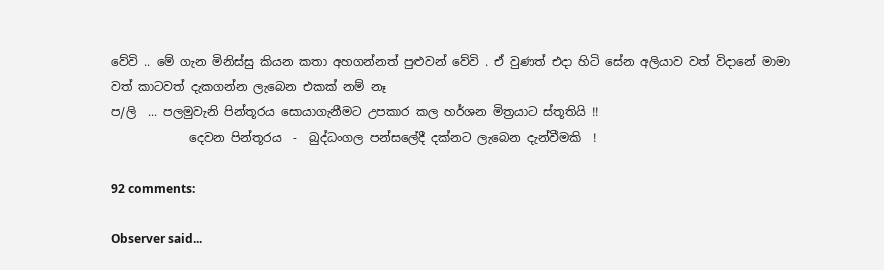වේවි .. මේ ගැන මිනිස්සු කියන කතා අහගන්නත් පුළුවන් වේවි . ඒ වුණත් එදා හිටි සේන අලියාව වත් විදානේ මාමා වත් කාටවත් දැකගන්න ලැබෙන එකක් නම් නෑ
ප/ලි  ... පලමුවැනි පින්තූරය සොයාගැනීමට උපකාර කල හර්ශන මිත්‍රයාට ස්තූතියි !!
             දෙවන පින්තූරය  -  බුද්ධංගල පන්සලේදී දක්නට ලැබෙන දැන්වීමකි  !

92 comments:

Observer said...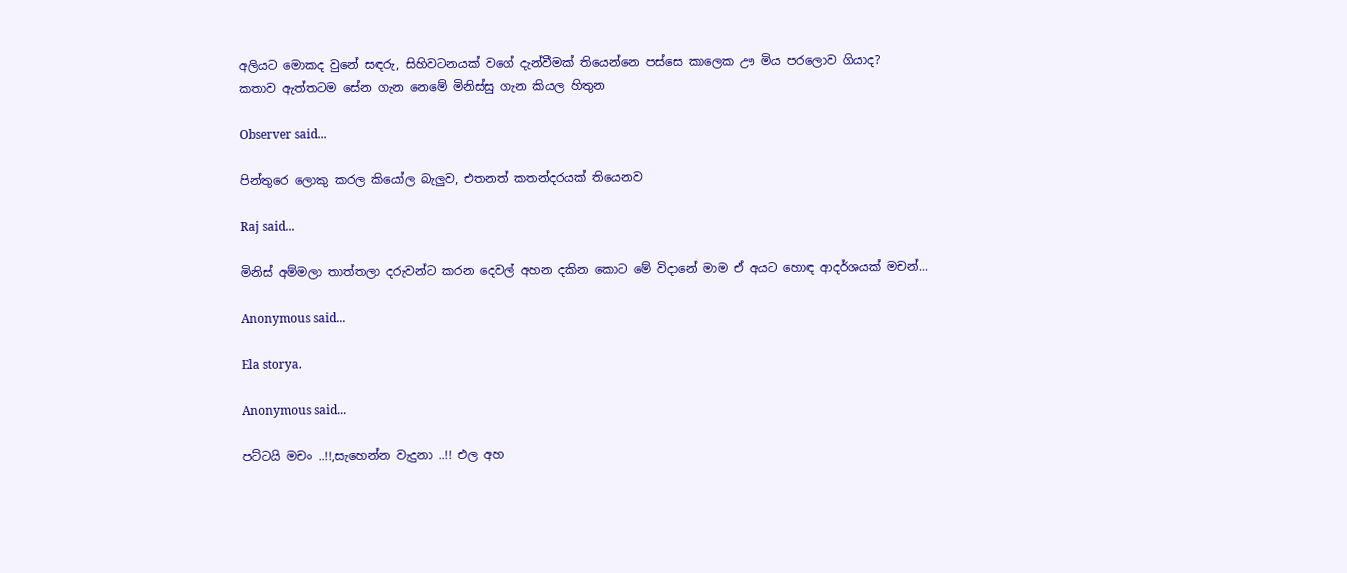අලියට මොකද වුනේ සඳරු, සිහිවටනයක් වගේ දැන්වීමක් තියෙන්නෙ පස්සෙ කාලෙක ඌ මිය පරලොව ගියාද?
කතාව ඇත්තටම සේන ගැන නෙමේ මිනිස්සු ගැන කියල හිතුන

Observer said...

පින්තුරෙ ලොකු කරල කියෝල බැලුව, එතනත් කතන්දරයක් තියෙනව

Raj said...

මිනිස් අම්මලා තාත්තලා දරුවන්ට කරන දෙවල් අහන දකින කොට මේ විදානේ මාම ඒ අයට හොඳ ආදර්ශයක් මචන්...

Anonymous said...

Ela storya.

Anonymous said...

පට්ටයි මචං ..!!,සැහෙන්න වැදුනා ..!! එල අහ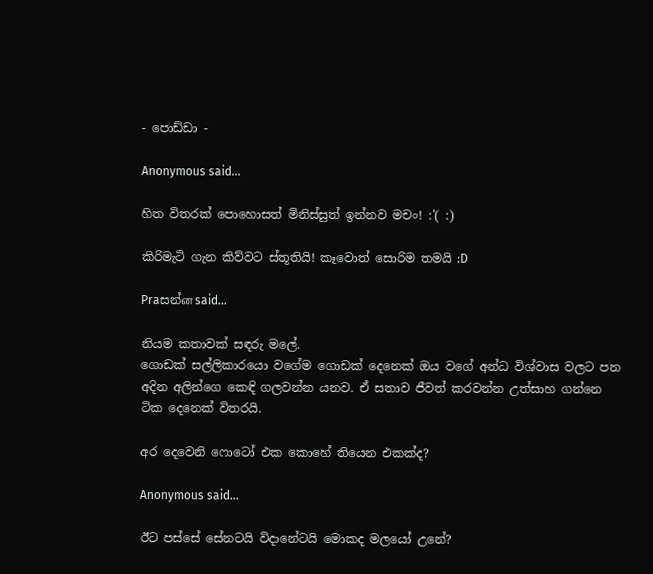- පොඩ්ඩා -

Anonymous said...

හිත විතරක් පොහොසත් මිනිස්සුත් ඉන්නව මචං! :'( :)

කිරිමැටි ගැන කිව්වට ස්තූතියි! කෑවොත් සොරිම තමයි :D

Praසන්ன said...

නියම කතාවක් සඳරු මලේ.
ගොඩක් සල්ලිකාරයො වගේම ගොඩක් දෙනෙක් ඔය වගේ අන්ධ විශ්වාස වලට පන අදින අලින්ගෙ කෙඳි ගලවන්න යනව. ඒ සතාව ජීවත් කරවන්න උත්සාහ ගන්නෙ ටික දෙනෙක් විතරයි.

අර දෙවෙනි ෆොටෝ එක කොහේ තියෙන එකක්ද?

Anonymous said...

ඊට පස්සේ සේනටයි විදානේටයි මොකද මලයෝ උනේ?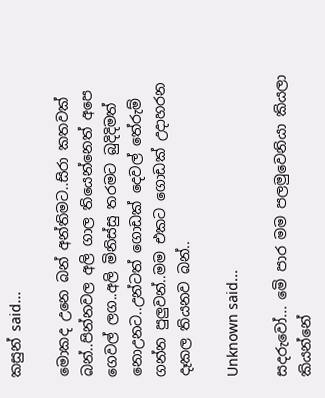කසුන් said...

මොකද උනෙ බන් අන්තිමට..සිරා කතවක් බන්..පින්නවල අලි ගාල තියෙන්නෙත් අපෙ ගෙවල් ලග..අලි මිනිස්සු තරමට බුදිදිමත් නොඋනට..උන්ටත් ගොඩක් දෙවල් තේරුම් ගන්න පුලුවන්..මම එකට ගොඩක් උදාහරන දෑකල තියනව බන්..

Unknown said...

සදරුවෝ... මෙි පාර මම පලමුවෙනියා කියලා කියන්නේ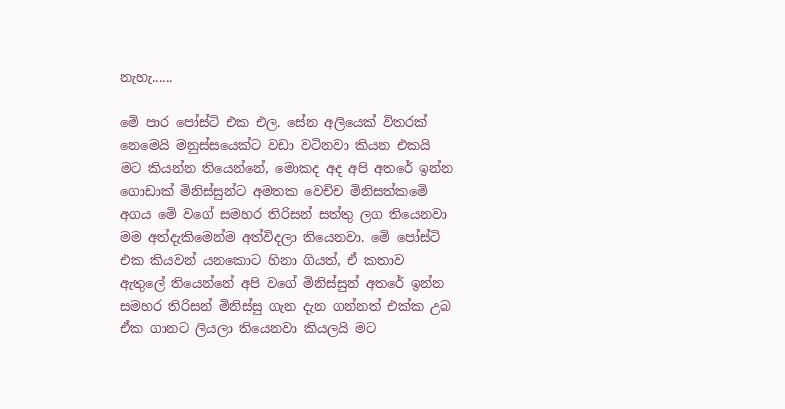නැහැ......

මෙි පාර පෝස්ටි එක එල. සේන අලියෙක් විතරක් නෙමෙයි මනුස්සයෙක්ට වඩා වටිනවා කියන එකයි මට කියන්න තියෙන්නේ, මොකද අද අපි අතරේ ඉන්න ගොඩාක් මිනිස්සුන්ට අමතක වෙචිච මිනිසත්කමෙි අගය මෙි වගේ සමහර තිරිසන් සත්තු ලග තියෙනවා මම අත්දැකිමෙන්ම අත්විදලා තියෙනවා. මෙි පෝස්ටි එක කියවන් යනකොට හිනා ගියත්, ඒ කතාව ඇතුලේ තියෙන්නේ අපි වගේ මිනිස්සුන් අතරේ ඉන්න සමහර තිරිසන් මිනිස්සු ගැන දැන ගන්නත් එක්ක උබ ඒක ගානට ලියලා තියෙනවා කියලයි මට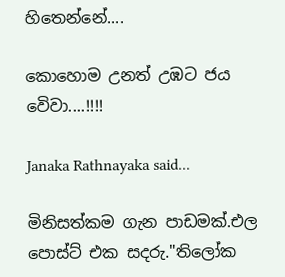හිතෙන්නේ....

කොහොම උනත් උඹට ජය වෙිවා....!!!!

Janaka Rathnayaka said...

මිනිසත්කම ගැන පාඩමක්.එල පොස්ට් එක සදරු."තිලෝක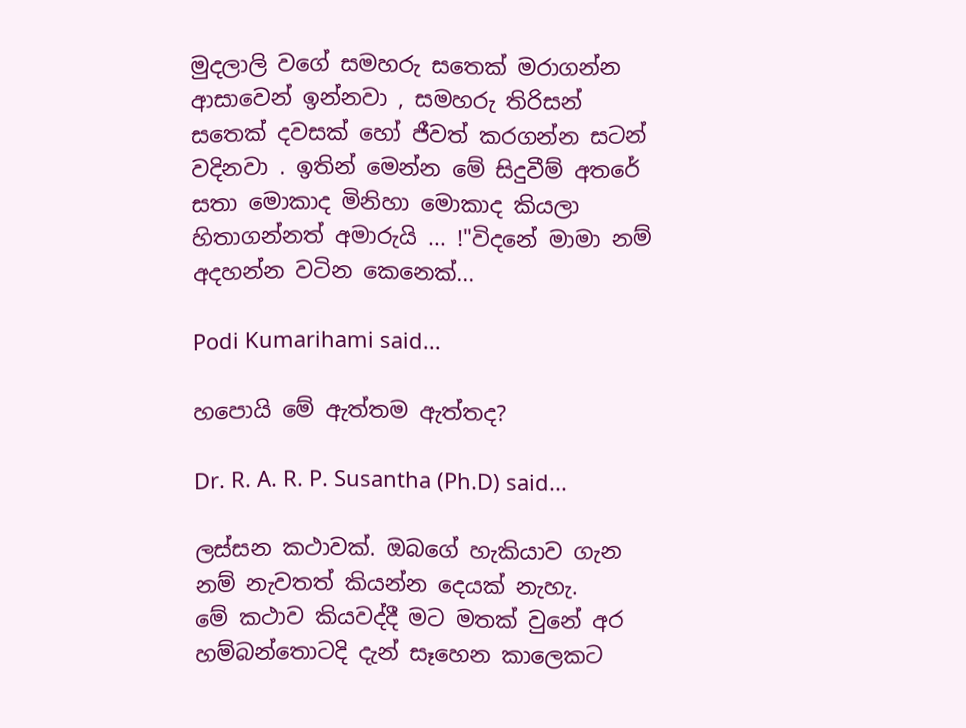මුදලාලි වගේ සමහරු සතෙක් මරාගන්න ආසාවෙන් ඉන්නවා , සමහරු තිරිසන් සතෙක් දවසක් හෝ ජීවත් කරගන්න සටන් වදිනවා . ඉතින් මෙන්න මේ සිදුවීම් අතරේ සතා මොකාද මිනිහා මොකාද කියලා හිතාගන්නත් අමාරුයි ... !"විදනේ මාමා නම් අදහන්න වටින කෙනෙක්...

Podi Kumarihami said...

හපොයි මේ ඇත්තම ඇත්තද?

Dr. R. A. R. P. Susantha (Ph.D) said...

ලස්සන කථාවක්. ඔබගේ හැකියාව ගැන නම් නැවතත් කියන්න දෙයක් නැහැ.
මේ කථාව කියවද්දී මට මතක් වුනේ අර හම්බන්තොටදි දැන් සෑහෙන කාලෙකට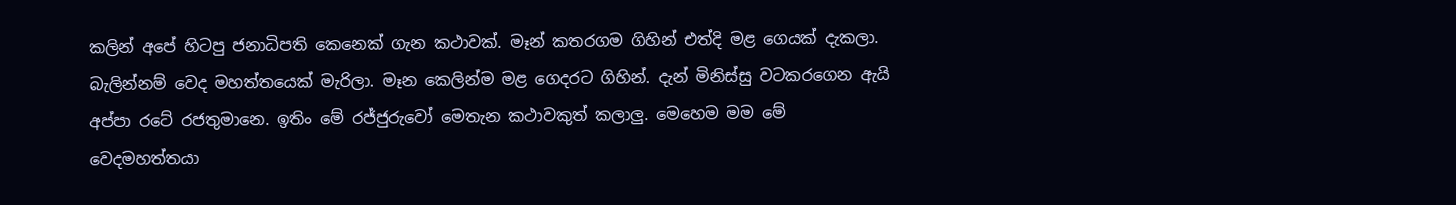කලින් අපේ හිටපු ජනාධිපති කෙනෙක් ගැන කථාවක්. මෑන් කතරගම ගිහින් එත්දි මළ ගෙයක් දැකලා. බැලින්නම් වෙද මහත්තයෙක් මැරිලා. මෑන කෙලින්ම මළ ගෙදරට ගිහින්. දැන් මිනිස්සු වටකරගෙන ඇයි අප්පා රටේ රජතුමානෙ. ඉතිං මේ රජ්ජුරුවෝ මෙතැන කථාවකුත් කලාලු. මෙහෙම මම මේ වෙදමහත්තයා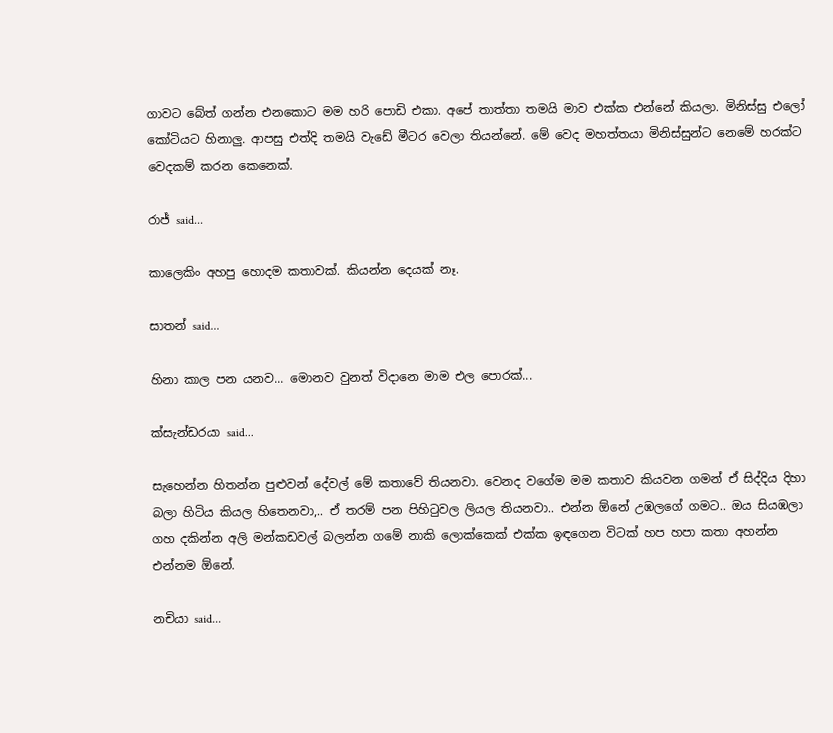ගාවට බේත් ගන්න එනකොට මම හරි පොඩි එකා. අපේ තාත්තා තමයි මාව එක්ක එන්නේ කියලා. මිනිස්සු එලෝ කෝටියට හිනාලු. ආපසු එත්දි තමයි වැඩේ මීටර වෙලා තියන්නේ. මේ වෙද මහත්තයා මිනිස්සුන්ට නෙමේ හරක්ට වෙදකම් කරන කෙනෙක්.

රාජ් said...

කාලෙකිං අහපු හොදම කතාවක්. කියන්න දෙයක් නෑ.

සාතන් said...

හිනා කාල පන යනව... මොනව වුනත් විදානෙ මාම එල පොරක්...

ක්සැන්ඩරයා said...

සැහෙන්න හිතන්න පුළුවන් දේවල් මේ කතාවේ තියනවා. වෙනද වගේම මම කතාව කියවන ගමන් ඒ සිද්දිය දිහා බලා හිටිය කියල හිතෙනවා,.. ඒ තරම් පන පිහිටුවල ලියල තියනවා.. එන්න ඕනේ උඹලගේ ගමට.. ඔය සියඹලා ගහ දකින්න අලි මන්කඩවල් බලන්න ගමේ නාකි ලොක්කෙක් එක්ක ඉඳගෙන විටක් හප හපා කතා අහන්න එන්නම ඕනේ.

නචියා said...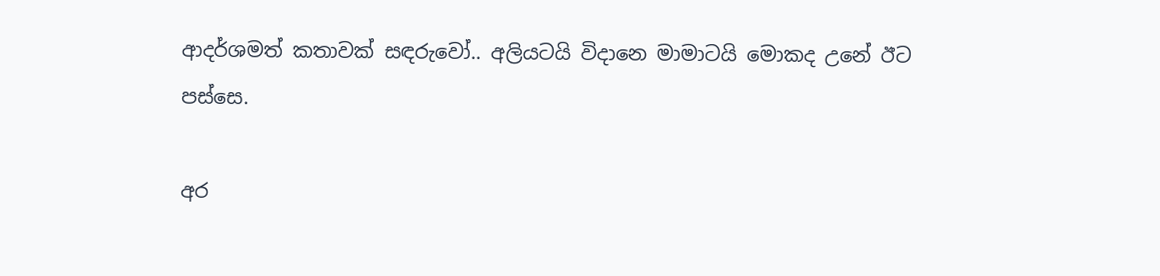ආදර්ශමත් කතාවක් සඳරුවෝ.. අලියටයි විදානෙ මාමාටයි මොකද උනේ ඊට පස්සෙ.

අර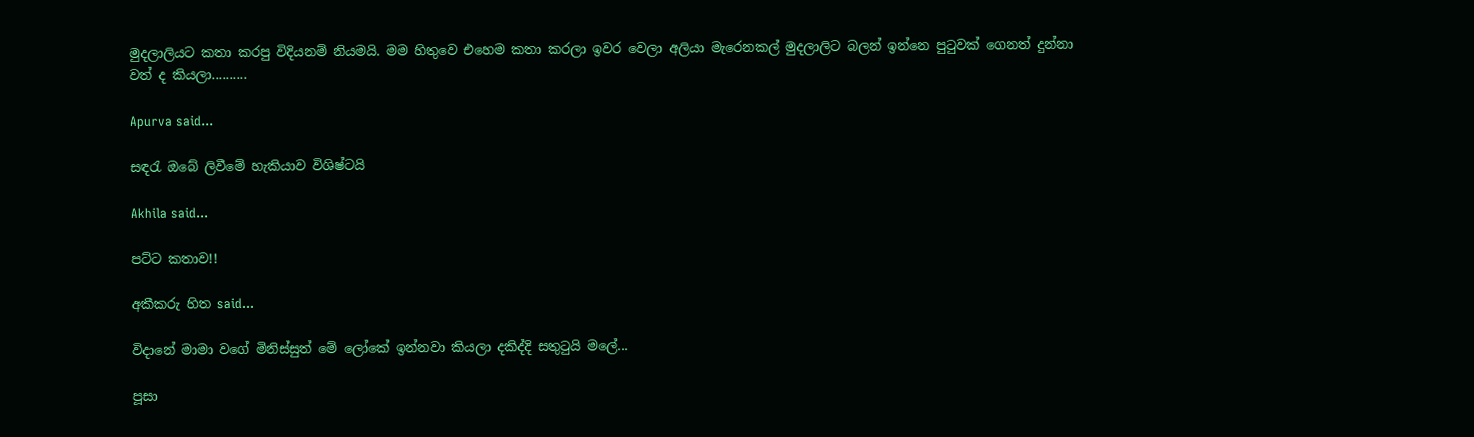මුදලාලියට කතා කරපු විදියනම් නියමයි. මම හිතුවෙ එහෙම කතා කරලා ඉවර වෙලා අලියා මැරෙනකල් මුදලාලිට බලන් ඉන්නෙ පුටුවක් ගෙනත් දුන්නා වත් ද කියලා..........

Apurva said...

සඳරැ ඔබේ ලිවීමේ හැකියාව විශිෂ්ටයි

Akhila said...

පට්ට කතාව!!

අකීකරු හිත said...

විදානේ මාමා වගේ මිනිස්සුත් මේ ලෝකේ ඉන්නවා කියලා දකිද්දි සතුටුයි මලේ...

පූසා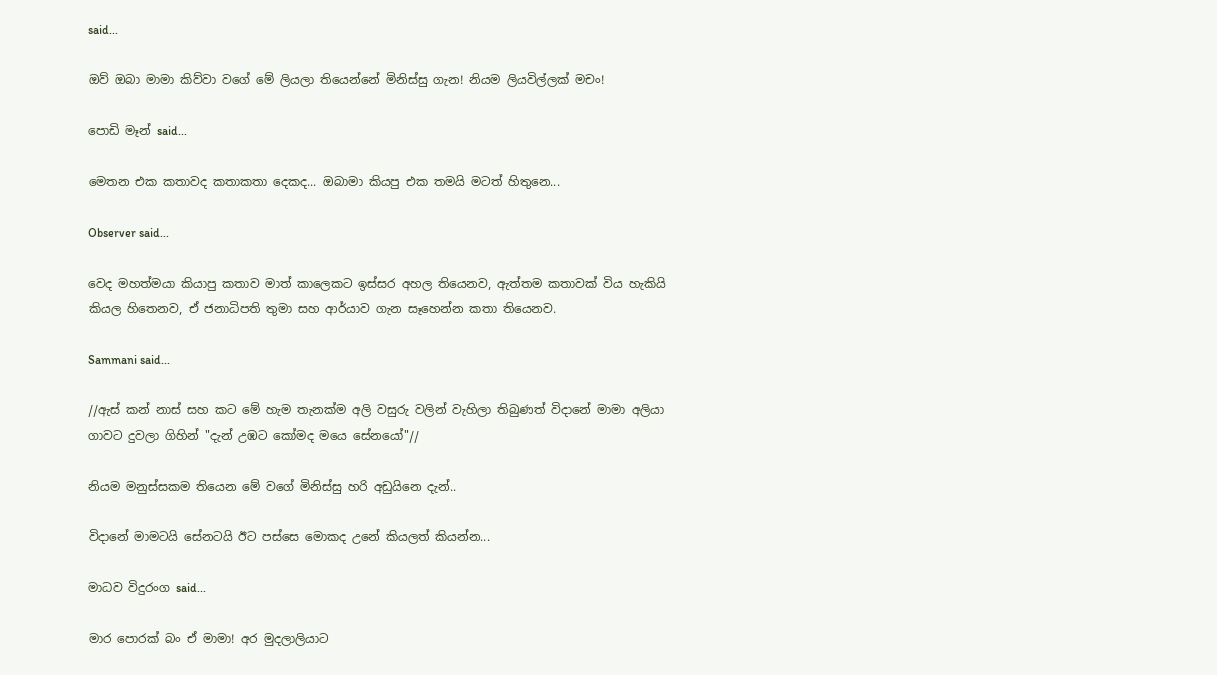said...

ඔව් ඔබා මාමා කිව්වා වගේ මේ ලියලා තියෙන්නේ මිනිස්සු ගැන! නියම ලියවිල්ලක් මචං!

පොඩි මෑන් said...

මෙතන එක කතාවද කතාකතා දෙකද... ඔබාමා කියපු එක තමයි මටත් හිතුනෙ...

Observer said...

වෙද මහත්මයා කියාපු කතාව මාත් කාලෙකට ඉස්සර අහල තියෙනව, ඇත්තම කතාවක් විය හැකියි කියල හිතෙනව, ඒ ජනාධිපති තුමා සහ ආර්යාව ගැන සෑහෙන්න කතා තියෙනව.

Sammani said...

//ඇස් කන් නාස් සහ කට මේ හැම තැනක්ම අලි වසුරු වලින් වැහිලා තිබුණත් විදානේ මාමා අලියා ගාවට දුවලා ගිහින් "දැන් උඹට කෝමද මයෙ සේනයෝ"//

නියම මනුස්සකම තියෙන මේ වගේ මිනිස්සු හරි අඩුයිනෙ දැන්..

විදානේ මාමටයි සේනටයි ඊට පස්සෙ මොකද උනේ කියලත් කියන්න...

මාධව විදුරංග said...

මාර පොරක් බං ඒ මාමා! අර මුදලාලියාට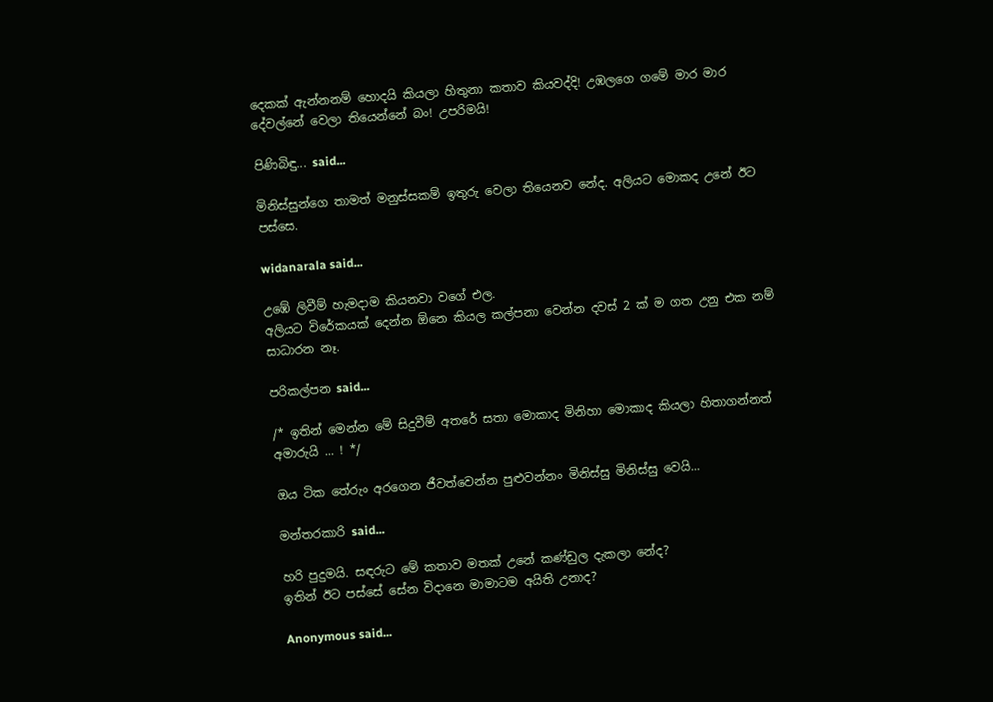දෙකක් ඇන්නනම් හොදයි කියලා හිතුනා කතාව කියවද්දි! උඹලගෙ ගමේ මාර මාර දේවල්නේ වෙලා තියෙන්නේ බං! උපරිමයි!

පිණිබිඳු... said...

මිනිස්සුන්ගෙ තාමත් මනුස්සකම් ඉතුරු වෙලා තියෙනව නේද. අලියට මොකද උනේ ඊට පස්සෙ.

widanarala said...

උඹේ ලිවීම් හැමදාම කියනවා වගේ එල.
අලියට විරේකයක් දෙන්න ඕනෙ කියල කල්පනා වෙන්න දවස් 2 ක් ම ගත උනු එක නම් සාධාරන නෑ.

පරිකල්පන said...

/* ඉතින් මෙන්න මේ සිදුවීම් අතරේ සතා මොකාද මිනිහා මොකාද කියලා හිතාගන්නත් අමාරුයි ... ! */

ඔය ටික තේරුං අරගෙන ජීවත්වෙන්න පුළුවන්නං මිනිස්සු මිනිස්සු වෙයි...

මන්තරකාරි said...

හරි පුදුමයි. සඳරුට මේ කතාව මතක් උනේ කණ්ඩුල දැකලා නේද?
ඉතින් ඊට පස්සේ සේන විදානෙ මාමාටම අයිති උනාද?

Anonymous said...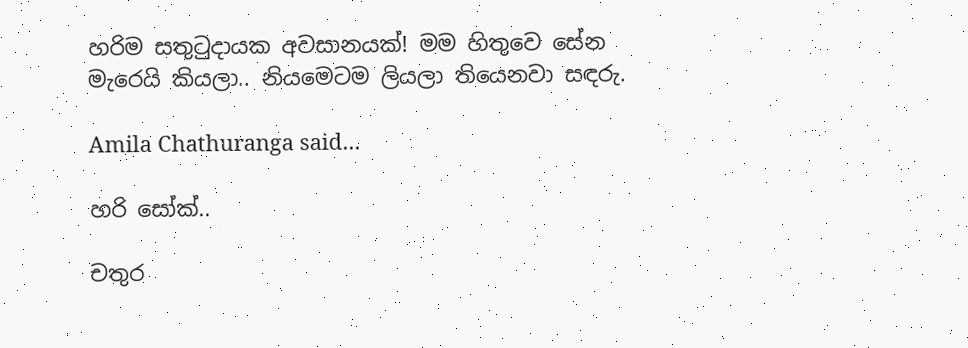හරිම සතු‍ටුදායක අවසානයක්! මම හිතුවෙ සේන මැරෙයි කියලා.. නියමෙටම ලියලා තියෙනවා සඳරු.

Amila Chathuranga said...

හරි සෝක්..

චතුර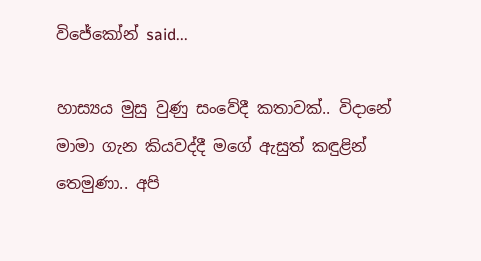විජේකෝන් said...

හාස්‍යය මුසු වුණු සංවේදී කතාවක්.. විදානේ මාමා ගැන කියවද්දී මගේ ඇසුත් කඳුළින් තෙමුණා.. අපි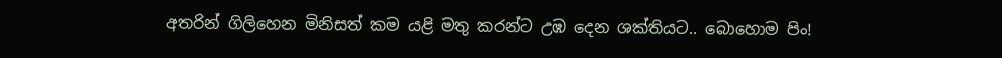අතරින් ගිලිහෙන මිනිසත් කම යළි මතු කරන්ට උඹ දෙන ශක්තියට.. බොහොම පිං!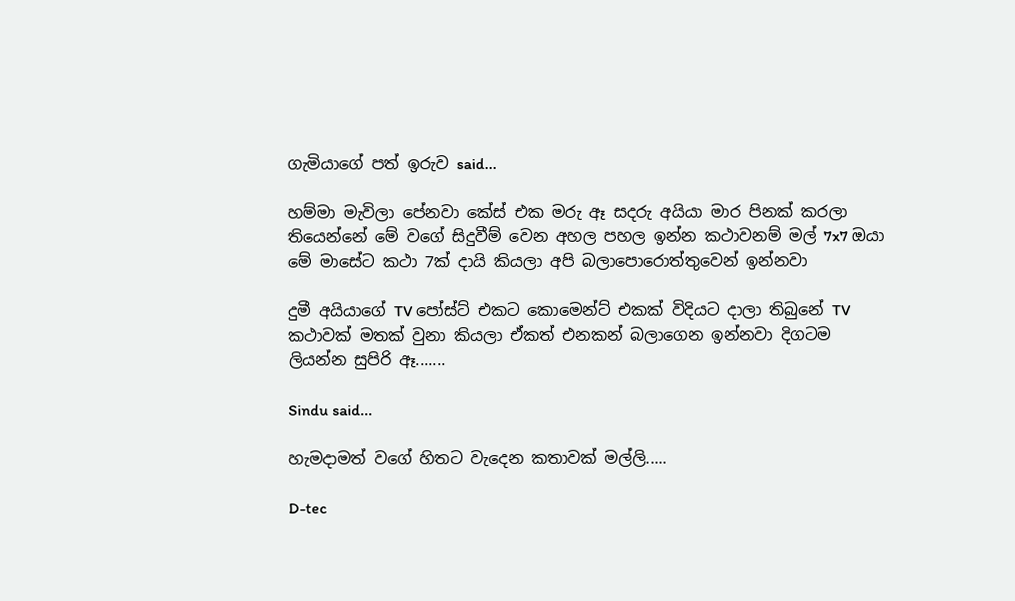ගැමියාගේ පත් ඉරුව said...

හම්මා මැවිලා පේනවා කේස් එක මරු ඈ සදරු අයියා මාර පිනක් කරලා තියෙන්නේ මේ වගේ සිදුවීම් වෙන අහල පහල ඉන්න කථාවනම් මල් 7x7 ඔයා මේ මාසේට කථා 7ක් දායි කියලා අපි බලාපොරොත්තුවෙන් ඉන්නවා

දුමී අයියාගේ TV පෝස්ට් එකට කොමෙන්ට් එකක් විදියට දාලා තිබුනේ TV කථාවක් මතක් වුනා කියලා ඒකත් එනකන් බලාගෙන ඉන්නවා දිගටම ලියන්න සුපිරි ඈ.......

Sindu said...

හැමදාමත් වගේ හිතට වැදෙන කතාවක් මල්ලි.....

D-tec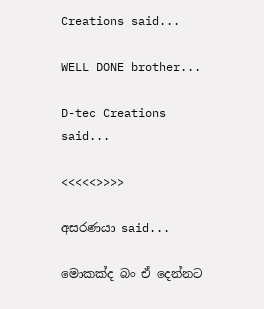Creations said...

WELL DONE brother...

D-tec Creations said...

<<<<<>>>>

අසරණයා said...

මොකක්ද බං ඒ දෙන්නට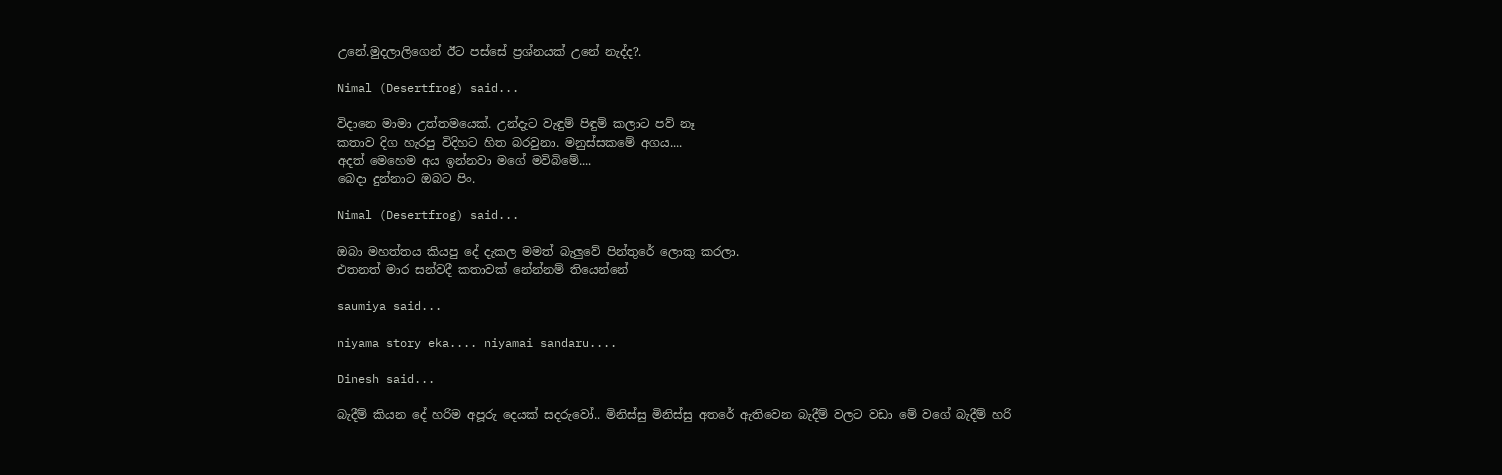උනේ.මුදලාලිගෙන් ඊට පස්සේ ප්‍රශ්නයක් උනේ නැද්ද?.

Nimal (Desertfrog) said...

විදානෙ මාමා උත්තමයෙක්. උන්දැට වැඳුම් පිඳුම් කලාට පව් නෑ
කතාව දිග හැරපු විදිහට හිත බරවුනා. මනුස්සකමේ අගය....
අදත් මෙහෙම අය ඉන්නවා මගේ මවිබිමේ....
බෙදා දුන්නාට ඔබට පිං.

Nimal (Desertfrog) said...

ඔබා මහත්තය කියපු දේ දැකල මමත් බැලුවේ පින්තුරේ ලොකු කරලා.
එතනත් මාර සන්වදී කතාවක් නේන්නම් තියෙන්නේ

saumiya said...

niyama story eka.... niyamai sandaru....

Dinesh said...

බැදීම් කියන දේ හරිම අපූරු දෙයක් සදරුවෝ.. මිනිස්සු මිනිස්සු අතරේ ඇතිවෙන බැදීම් වලට වඩා මේ වගේ බැදීම් හරි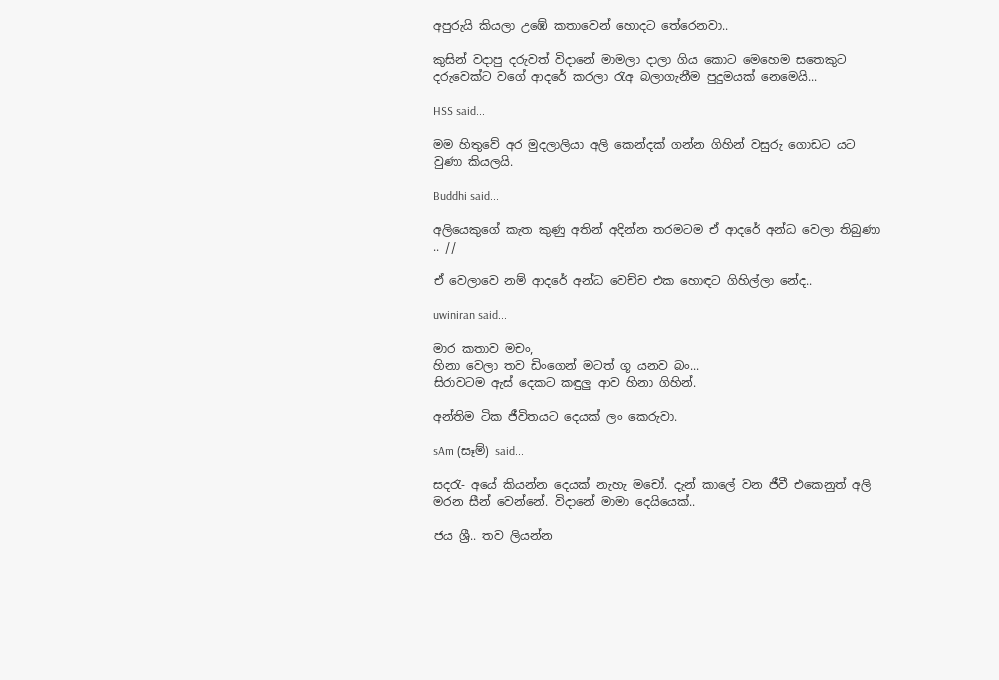අපුරුයි කියලා උඹේ කතාවෙන් හොදට තේරෙනවා..

කුසින් වදාපු දරුවත් විදානේ මාමලා දාලා ගිය කොට මෙහෙම සතෙකුට දරුවෙක්ට වගේ ආදරේ කරලා රැඅ බලාගැනීම පුදුමයක් නෙමෙයි...

HSS said...

මම හිතුවේ අර මුදලාලියා අලි කෙන්දක් ගන්න ගිහින් වසුරු ගොඩට යට වුණා කියලයි.

Buddhi said...

අලියෙකුගේ කැත කුණු අතින් අදින්න තරමටම ඒ ආදරේ අන්ධ වෙලා තිබුණා .. //

ඒ වෙලාවෙ නම් ආදරේ අන්ධ වෙච්ච එක හොඳට ගිහිල්ලා නේද..

uwiniran said...

මාර කතාව මචං,
හිනා වෙලා තව ඩිංගෙන් මටත් ගූ යනව බං...
සිරාවටම ඇස් දෙකට කඳුලු ආව හිනා ගිහින්.

අන්තිම ටික ජීවිතයට දෙයක් ලං කෙරුවා.

sAm (සෑම්) said...

සදරැ- අයේ කියන්න දෙයක් නැහැ මචෝ. දැන් කාලේ වන ජීවී එකෙනුත් අලි මරන සීන් වෙන්නේ. විදානේ මාමා දෙයියෙක්..

ජය ශ්‍රී.. තව ලියන්න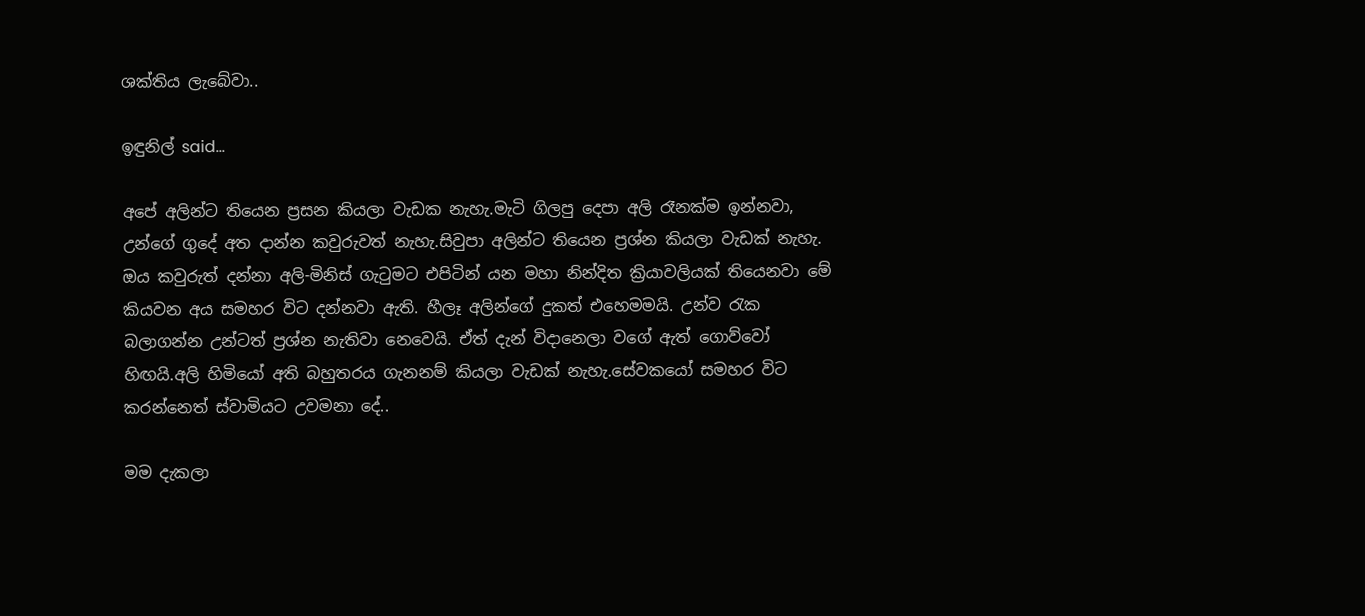ශක්තිය ලැබේවා..

ඉඳුනිල් said...

අපේ අලින්ට තියෙන ප්‍රසන කියලා වැඩක නැහැ.මැටි ගිලපු දෙපා අලි රෑනක්ම ඉන්නවා, උන්ගේ ගුදේ අත දාන්න කවුරුවත් නැහැ.සිවුපා අලින්ට තියෙන ප්‍රශ්න කියලා වැඩක් නැහැ. ඔය කවුරුත් දන්නා අලි-මිනිස් ගැටුමට එපිටින් යන මහා නින්දිත ක්‍රියාවලියක් තියෙනවා මේ කියවන අය සමහර විට දන්නවා ඇති. හීලෑ අලින්ගේ දුකත් එහෙමමයි. උන්ව රැක බලාගන්න උන්ටත් ප්‍රශ්න නැතිවා නෙවෙයි. ඒත් දැන් විදානෙලා වගේ ඇත් ගොව්වෝ හිඟයි.අලි හිමියෝ අති බහුතරය ගැනනම් කියලා වැඩක් නැහැ.සේවකයෝ සමහර විට කරන්නෙත් ස්වාමියට උවමනා දේ..

මම දැකලා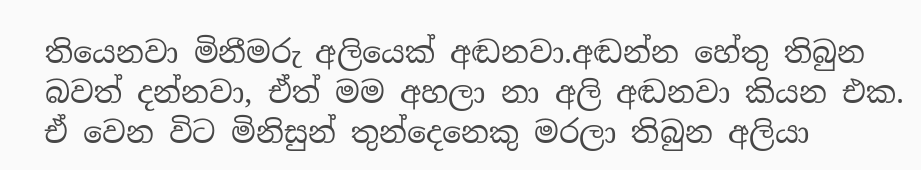තියෙනවා මිනීමරු අලියෙක් අඬනවා.අඬන්න හේතු තිබුන බවත් දන්නවා, ඒත් මම අහලා නා අලි අඬනවා කියන එක. ඒ වෙන විට මිනිසුන් තුන්දෙනෙකු මරලා තිබුන අලියා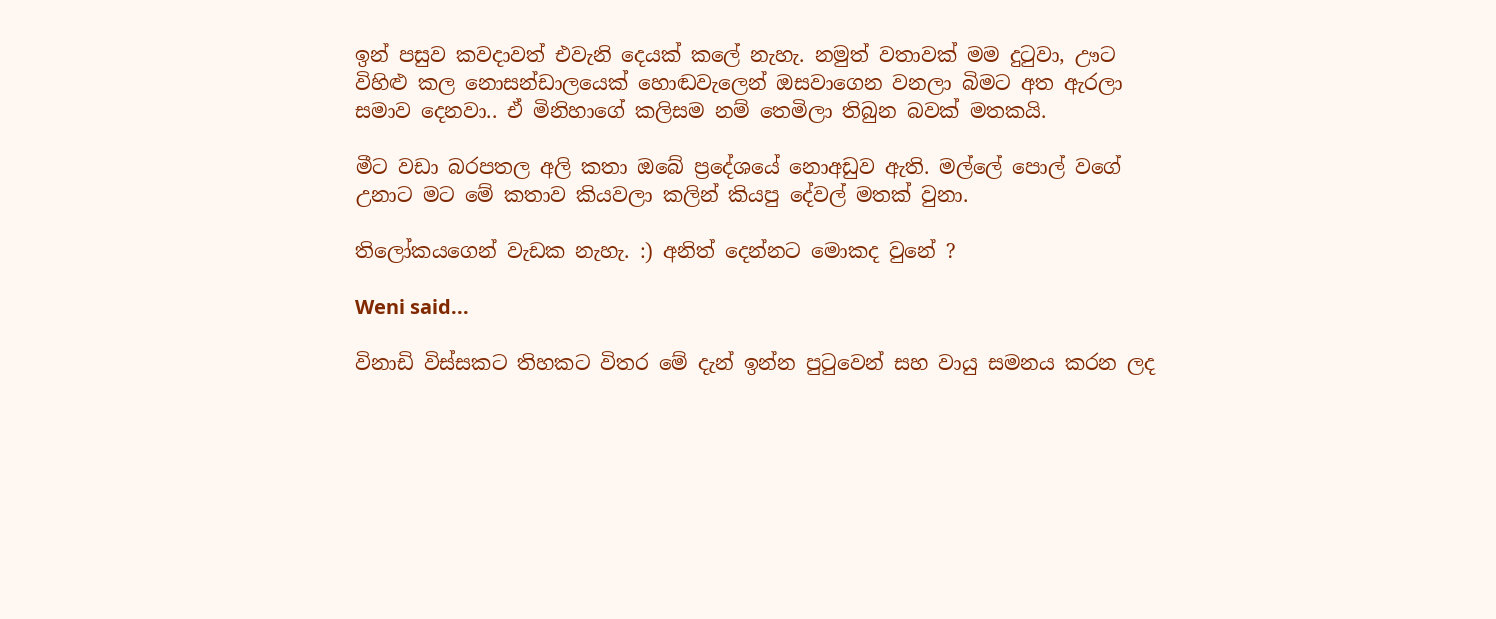ඉන් පසුව කවදාවත් එවැනි දෙයක් කලේ නැහැ. නමුත් වතාවක් මම දුටුවා, ඌට විහිළු කල නොසන්ඩාලයෙක් හොඬවැලෙන් ඔසවාගෙන වනලා බිමට අත ඇරලා සමාව දෙනවා.. ඒ මිනිහාගේ කලිසම නම් තෙමිලා තිබුන බවක් මතකයි.

මීට වඩා බරපතල අලි කතා ඔබේ ප්‍රදේශයේ නොඅඩුව ඇති. මල්ලේ පොල් වගේ උනාට මට මේ කතාව කියවලා කලින් කියපු දේවල් මතක් වුනා.

තිලෝකයගෙන් වැඩක නැහැ. :) අනිත් දෙන්නට මොකද වුනේ ?

Weni said...

විනාඩි විස්සකට තිහකට විතර මේ දැන් ඉන්න පුටුවෙන් සහ වායු සමනය කරන ලද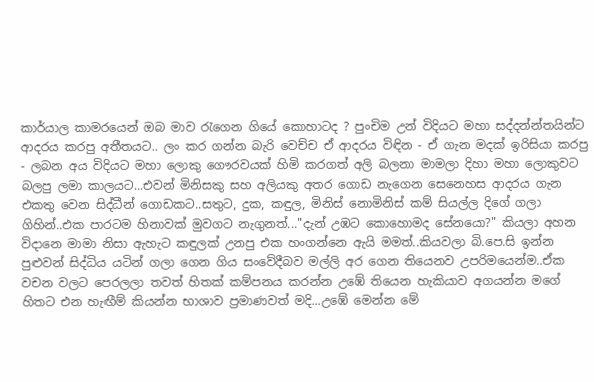කාර්යාල කාමරයෙන් ඔබ මාව රැගෙන ගියේ කොහාටද ? පුංචිම උන් විදියට මහා සද්දන්න්තයින්ට ආදරය කරපු අතීතයට.. ලං කර ගන්න බැරි වෙච්ච ඒ ආදරය විඳින - ඒ ගැන මදක් ඉරිසියා කරපු - ලබන අය විදියට මහා ලොකු ගෞරවයක් හිමි කරගත් අලි බලනා මාමලා දිහා මහා ලොකුවට බලපු ලමා කාලයට...එවන් මිනිසකු සහ අලියකු අතර ගොඩ නැගෙන සෙනෙහස ආදරය ගැන එකතු වෙන සිද්ධීන් ගොඩකට..සතුට, දුක, කඳුල, මිනිස් නොමිනිස් කම් සියල්ල දිගේ ගලා ගිහින්..එක පාරටම හිනාවක් මුවගට නැගුනත්..."දැන් උඹට කොහොමද සේනයො?" කියලා අහන විදානෙ මාමා නිසා ඇහැට කඳුලක් උනපු එක හංගන්නෙ ඇයි මමත්..කියවලා බි.පෙ.සි ඉන්න පුළුවන් සිද්ධිය යටින් ගලා ගෙන ගිය සංවේදීබව මල්ලි අර ගෙන තියෙනව උපරිමයෙන්ම..ඒක වචන වලට පෙරලලා තවත් හිතක් කම්පනය කරන්න උඹේ තියෙන හැකියාව අගයන්න මගේ හිතට එන හැඟීම් කියන්න භාශාව ප්‍රමාණවත් මදි...උඹේ මෙන්න මේ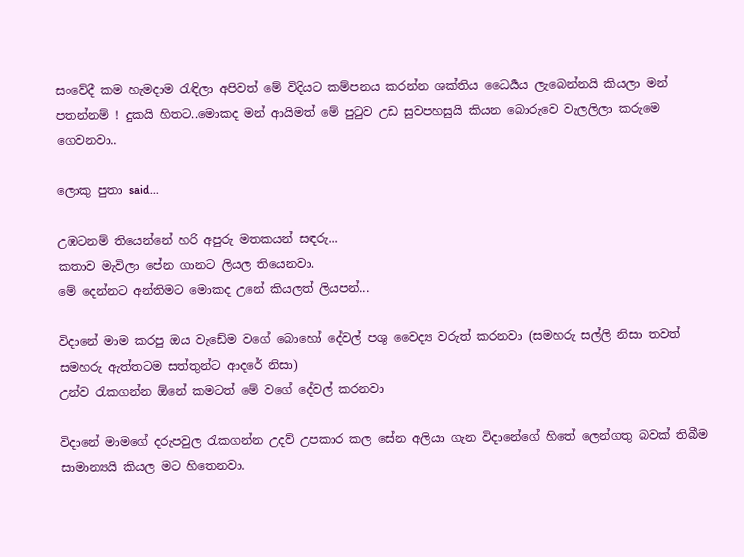සංවේදී කම හැමදාම රැඳිලා අපිවත් මේ විදියට කම්පනය කරන්න ශක්තිය ධෛර්‍යය ලැබෙන්නයි කියලා මන් පතන්නම් ! දුකයි හිතට..මොකද මන් ආයිමත් මේ පුටුව උඩ සුවපහසුයි කියන බොරුවෙ වැලලිලා කරුමෙ ගෙවනවා..

ලොකු පුතා said...

උඹටනම් තියෙන්නේ හරි අපුරු මතකයන් සඳරු...
කතාව මැවිලා පේන ගානට ලියල තියෙනවා.
මේ දෙන්නට අන්තිමට මොකද උනේ කියලත් ලියපන්...

විදානේ මාම කරපු ඔය වැඩේම වගේ බොහෝ දේවල් පශු වෛද්‍ය වරුත් කරනවා (සමහරු සල්ලි නිසා තවත් සමහරු ඇත්තටම සත්තුන්ට ආදරේ නිසා)
උන්ව රැකගන්න ඕනේ කමටත් මේ වගේ දේවල් කරනවා

විදානේ මාමගේ දරුපවුල රැකගන්න උදව් උපකාර කල සේන අලියා ගැන විදානේගේ හිතේ ලෙන්ගතු බවක් තිබීම සාමාන්‍යයි කියල මට හිතෙනවා.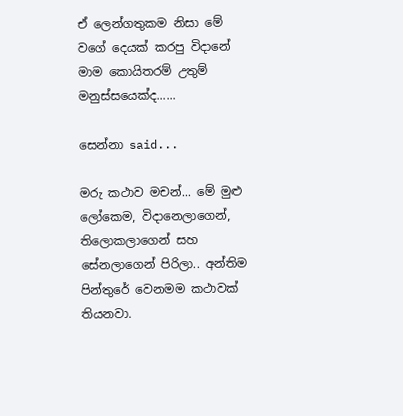ඒ ලෙන්ගතුකම නිසා මේ වගේ දෙයක් කරපු විදානේ මාම කොයිතරම් උතුම් මනුස්සයෙක්ද......

සෙන්නා said...

මරු කථාව මචන්... මේ මුළු ලෝකෙම, විදානෙලාගෙන්, තිලොකලාගෙන් සහ සේනලාගෙන් පිරිලා.. අන්තිම පින්තුරේ වෙනමම කථාවක් තියනවා.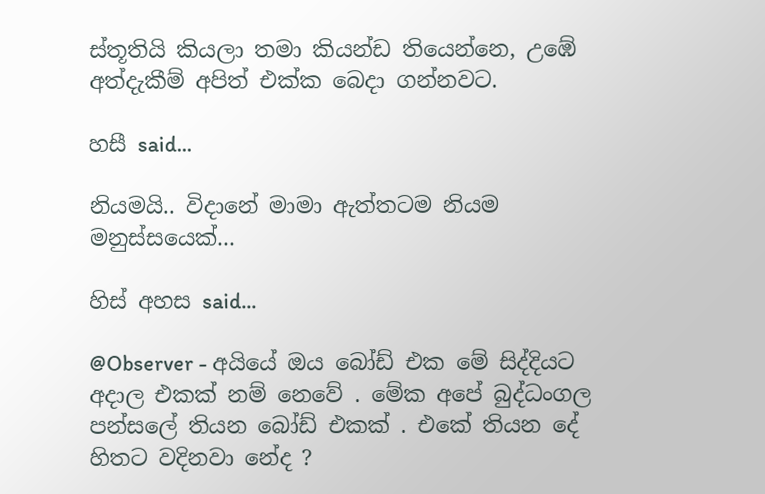ස්තූතියි කියලා තමා කියන්ඩ තියෙන්නෙ, උඹේ අත්දැකීම් අපිත් එක්ක බෙදා ගන්නවට.

හසී said...

නියමයි.. විදානේ මාමා ඇත්තටම නියම මනුස්සයෙක්...

හිස් අහස said...

@Observer - අයියේ ඔය බෝඩ් එක මේ සිද්දියට අදාල එකක් නම් නෙවේ . මේක අපේ බුද්ධංගල පන්සලේ තියන බෝඩ් එකක් . එකේ තියන දේ හිතට වදිනවා නේද ?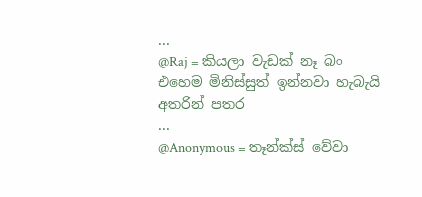...
@Raj = කියලා වැඩක් නෑ බං එහෙම මිනිස්සුත් ඉන්නවා හැබැයි අතරින් පතර
...
@Anonymous = තෑන්ක්ස් වේවා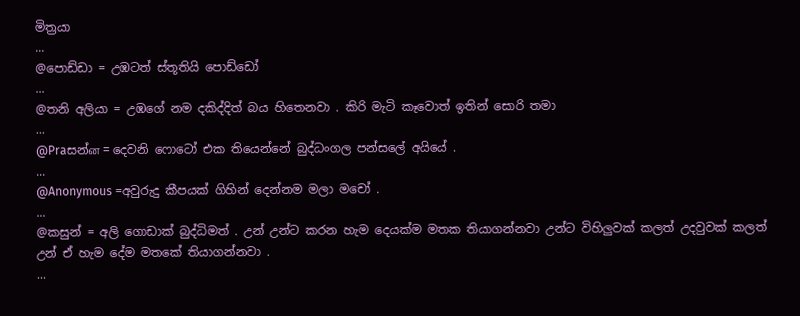මිත්‍රයා
...
@පොඩ්ඩා = උඹටත් ස්තූතියි පොඩ්ඩෝ
...
@තනි අලියා = උඹගේ නම දකිද්දිත් බය හිතෙනවා . කිරි මැටි කෑවොත් ඉතින් සොරි තමා
...
@Praසන්ன = දෙවනි ෆොටෝ එක තියෙන්නේ බුද්ධංගල පන්සලේ අයියේ .
...
@Anonymous =අවුරුදු කීපයක් ගිහින් දෙන්නම මලා මචෝ .
...
@කසුන් = අලි ගොඩාක් බුද්ධිමත් . උන් උන්ට කරන හැම දෙයක්ම මතක තියාගන්නවා උන්ට විහිලුවක් කලත් උදවුවක් කලත් උන් ඒ හැම දේම මතකේ තියාගන්නවා .
...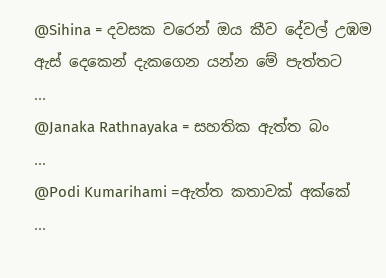@Sihina = දවසක වරෙන් ඔය කීව දේවල් උඹම ඇස් දෙකෙන් දැකගෙන යන්න මේ පැත්තට
...
@Janaka Rathnayaka = සහතික ඇත්ත බං
...
@Podi Kumarihami =ඇත්ත කතාවක් අක්කේ
...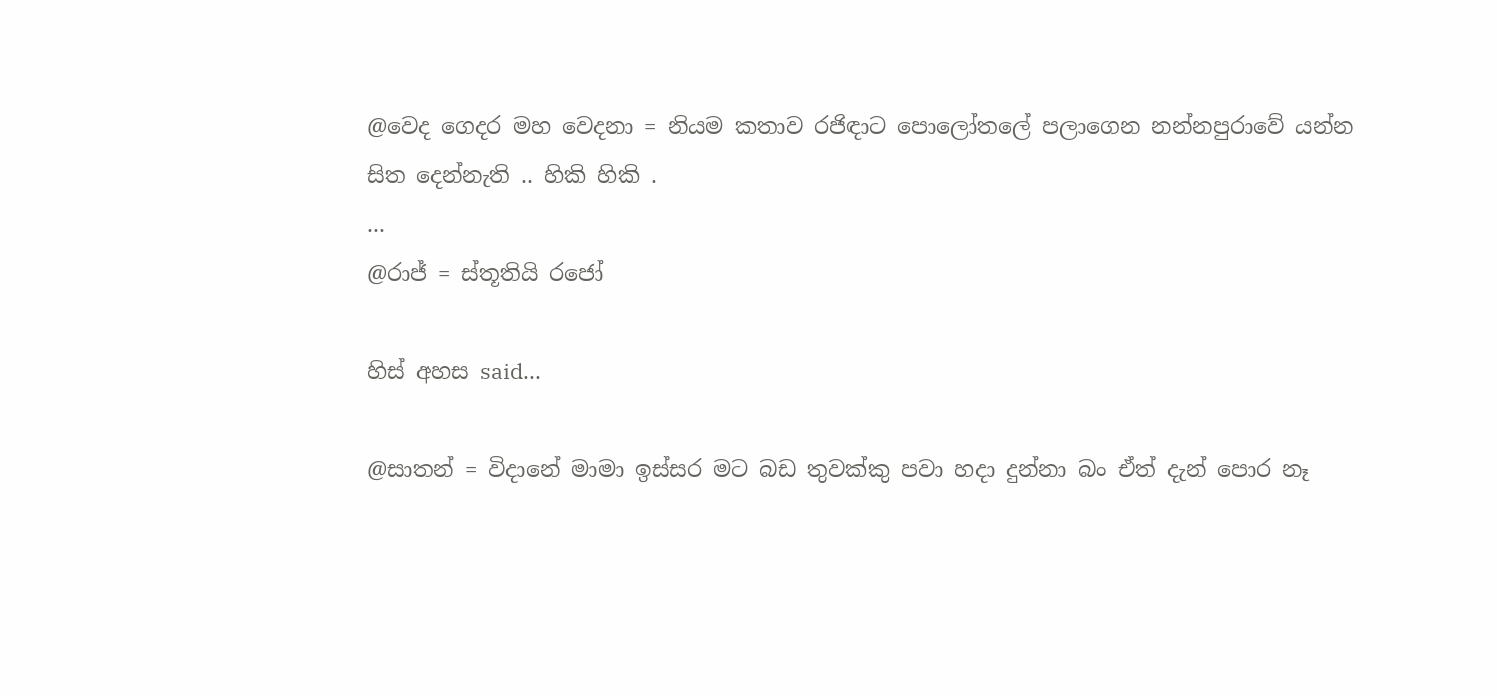@වෙද ගෙදර මහ වෙදනා = නියම කතාව රජිඳාට පොලෝතලේ පලාගෙන නන්නපුරාවේ යන්න සිත දෙන්නැති .. හිකි හිකි .
...
@රාජ් = ස්තූතියි රජෝ

හිස් අහස said...

@සාතන් = විදානේ මාමා ඉස්සර මට බඩ තුවක්කු පවා හදා දුන්නා බං ඒත් දැන් පොර නෑ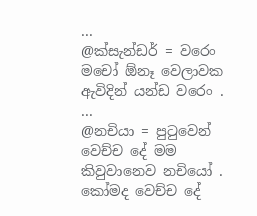...
@ක්සැන්ඩර් = වරෙං මචෝ ඕනෑ වෙලාවක ඇවිදින් යන්ඩ වරෙං .
...
@නචියා = පුටුවෙන් වෙච්ච දේ මම කිවුවානෙව නචියෝ . කෝමද වෙච්ච දේ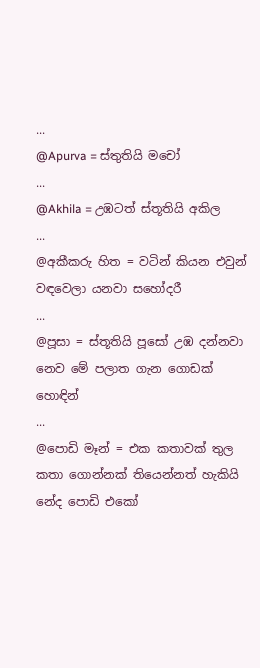...
@Apurva = ස්තුතියි මචෝ
...
@Akhila = උඹටත් ස්තූතියි අකිල
...
@අකීකරු හිත = වටින් කියන එවුන් වඳවෙලා යනවා සහෝදරී
...
@පූසා = ස්තූතියි පූසෝ උඹ දන්නවා නෙව මේ පලාත ගැන ගොඩක් හොඳින්
...
@පොඩි මෑන් = එක කතාවක් තුල කතා ගොන්නක් තියෙන්නත් හැකියි නේද පොඩි එකෝ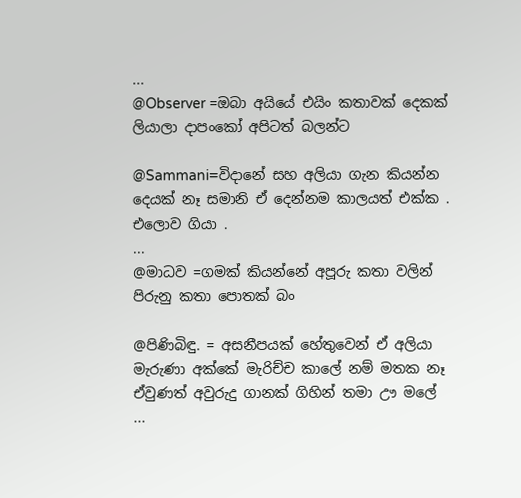...
@Observer =ඔබා අයියේ එයිං කතාවක් දෙකක් ලියාලා දාපංකෝ අපිටත් බලන්ට

@Sammani=විදානේ සහ අලියා ගැන කියන්න දෙයක් නෑ සමානි ඒ දෙන්නම කාලයත් එක්ක . එලොව ගියා .
...
@මාධව =ගමක් කියන්නේ අපූරු කතා වලින් පිරුනු කතා පොතක් බං

@පිණිබිඳු. = අසනීපයක් හේතුවෙන් ඒ අලියා මැරුණා අක්කේ මැරිච්ච කාලේ නම් මතක නෑ ඒවුණත් අවුරුදු ගානක් ගිහින් තමා ඌ මලේ
...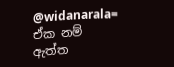@widanarala= ඒක නම් ඇත්ත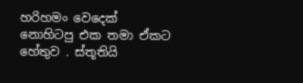හරිහමං වෙදෙක් නොහිටපු එක තමා ඒකට හේතුව . ස්තූතියි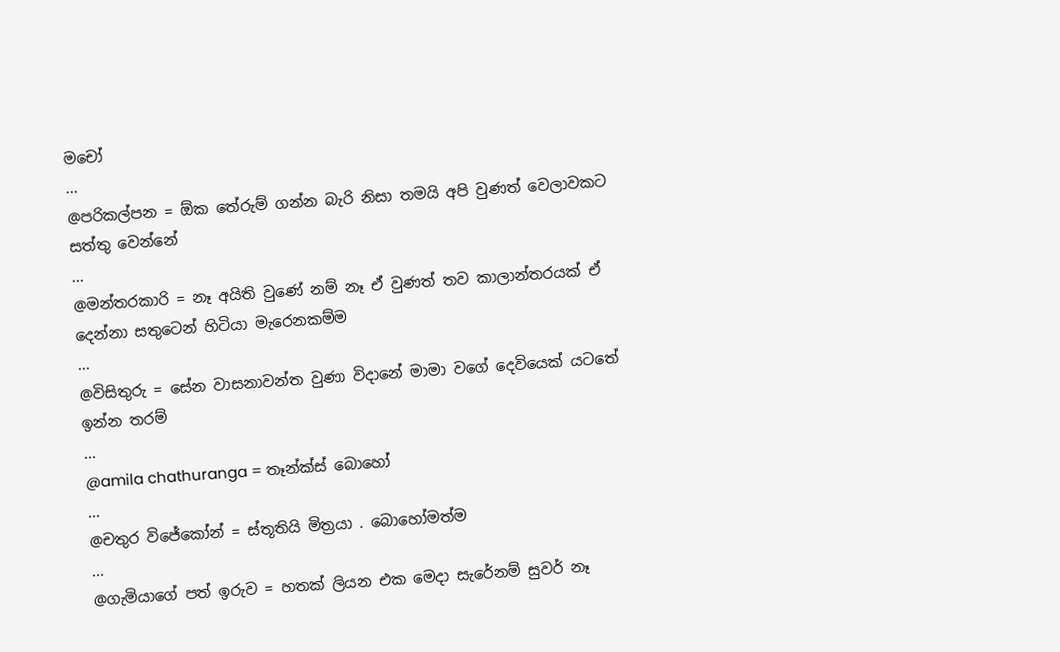මචෝ
...
@පරිකල්පන = ඕක තේරුම් ගන්න බැරි නිසා තමයි අපි වුණත් වෙලාවකට සත්තු වෙන්නේ
...
@මන්තරකාරි = නෑ අයිති වුණේ නම් නෑ ඒ වුණත් තව කාලාන්තරයක් ඒ දෙන්නා සතුටෙන් හිටියා මැරෙනකම්ම
...
@විසිතුරු = සේන වාසනාවන්ත වුණා විදානේ මාමා වගේ දෙවියෙක් යටතේ ඉන්න තරම්
...
@amila chathuranga = තෑන්ක්ස් බොහෝ
...
@චතුර විජේකෝන් = ස්තූතියි මිත්‍රයා . බොහෝමත්ම
...
@ගැමියාගේ පත් ඉරුව = හතක් ලියන එක මෙදා සැරේනම් සුවර් නෑ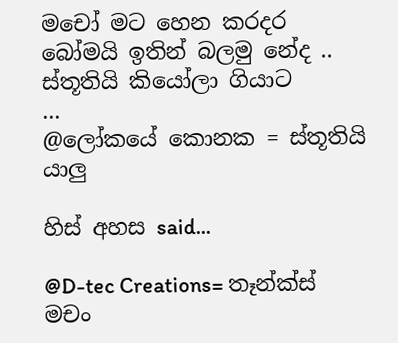මචෝ මට හෙන කරදර බෝමයි ඉතින් බලමු නේද .. ස්තූතියි කියෝලා ගියාට
...
@ලෝකයේ කොනක = ස්තූතියි යාලු

හිස් අහස said...

@D-tec Creations= තෑන්ක්ස් මචං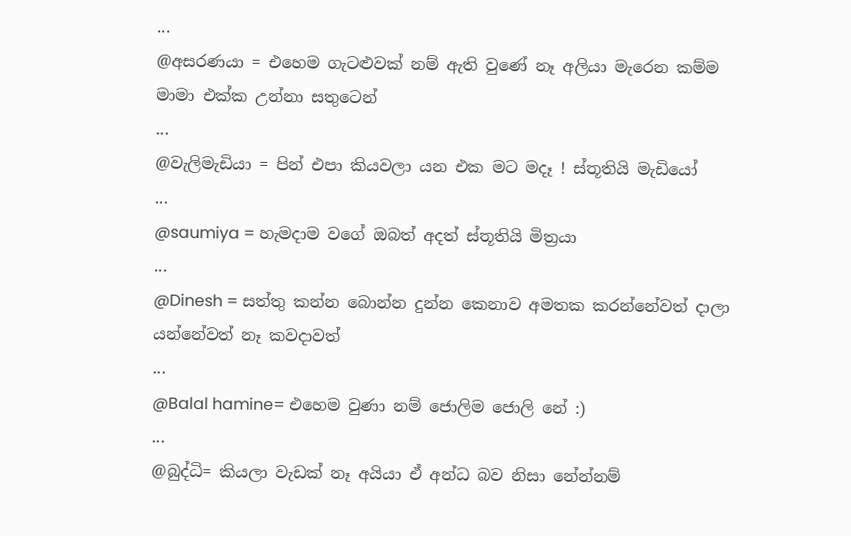...
@අසරණයා = එහෙම ගැටළුවක් නම් ඇති වුණේ නෑ අලියා මැරෙන කම්ම මාමා එක්ක උන්නා සතුටෙන්
...
@වැලිමැඩියා = පින් එපා කියවලා යන එක මට මදෑ ! ස්තූතියි මැඩියෝ
...
@saumiya = හැමදාම වගේ ඔබත් අදත් ස්තූතියි මිත්‍රයා
...
@Dinesh = සත්තු කන්න බොන්න දුන්න කෙනාව අමතක කරන්නේවත් දාලා යන්නේවත් නෑ කවදාවත්
...
@Balal hamine= එහෙම වුණා නම් ජොලිම ජොලි නේ :)
...
@බුද්ධි= කියලා වැඩක් නෑ අයියා ඒ අන්ධ බව නිසා නේන්නම්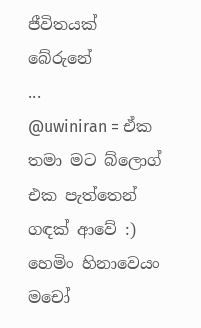ජීවිතයක් බේරුනේ
...
@uwiniran = ඒක තමා මට බ්ලොග් එක පැත්තෙන් ගඳක් ආවේ :) හෙමිං හිනාවෙයං මචෝ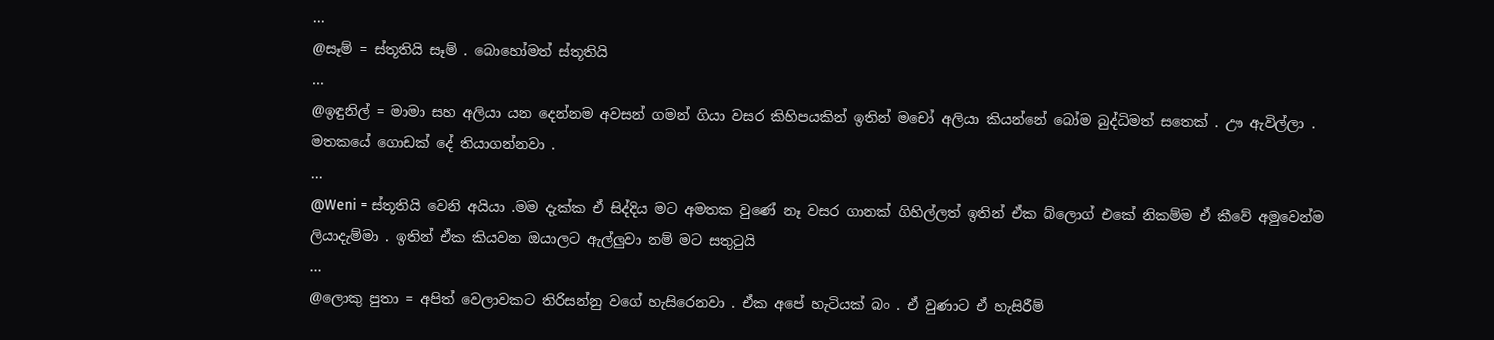...
@සෑම් = ස්තූතියි සෑම් . බොහෝමත් ස්තූතියි
...
@ඉඳුනිල් = මාමා සහ අලියා යන දෙන්නම අවසන් ගමන් ගියා වසර කිහිපයකින් ඉතින් මචෝ අලියා කියන්නේ බෝම බුද්ධිමත් සතෙක් . ඌ ඇවිල්ලා . මතකයේ ගොඩක් දේ තියාගන්නවා .
...
@Weni = ස්තූතියි වෙනි අයියා .මම දැක්ක ඒ සිද්දිය මට අමතක වුණේ නෑ වසර ගානක් ගිහිල්ලත් ඉතින් ඒක බ්ලොග් එකේ නිකම්ම ඒ කීවේ අමුවෙන්ම ලියාදැම්මා . ඉතින් ඒක කියවන ඔයාලට ඇල්ලුවා නම් මට සතුටුයි
...
@ලොකු පුතා = අපිත් වෙලාවකට තිරිසන්නු වගේ හැසිරෙනවා . ඒක අපේ හැටියක් බං . ඒ වුණාට ඒ හැසිරීම්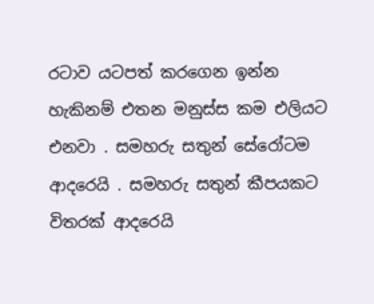රටාව යටපත් කරගෙන ඉන්න හැකිනම් එතන මනුස්ස කම එලියට එනවා . සමහරු සතුන් සේරෝටම ආදරෙයි . සමහරු සතුන් කීපයකට විතරක් ආදරෙයි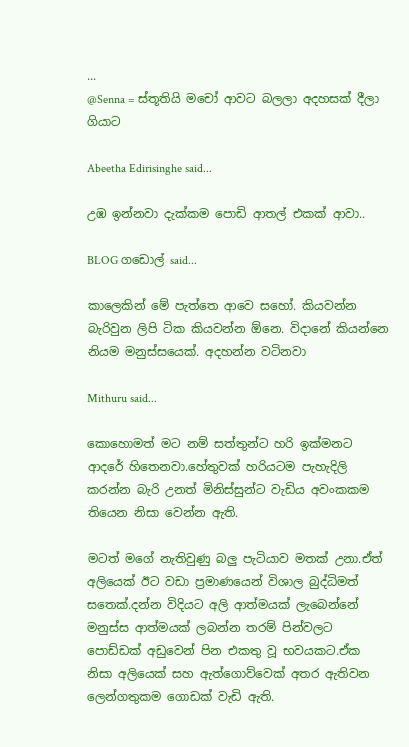...
@Senna = ස්තූතියි මචෝ ආවට බලලා අදහසක් දීලා ගියාට

Abeetha Edirisinghe said...

උඹ ඉන්නවා දැක්කම පොඩි ආතල් එකක් ආවා..

BLOG ගඩොල් said...

කාලෙකින් මේ පැත්තෙ ආවෙ සහෝ. කියවන්න බැරිවුන ලිපි ටික කියවන්න ඕනෙ. විදානේ කියන්නෙ නියම මනුස්සයෙක්. අදහන්න වටිනවා

Mithuru said...

කොහොමත් මට නම් සත්තුන්ට හරි ඉක්මනට ආදරේ හිතෙනවා.හේතුවක් හරියටම පැහැදිලි කරන්න බැරි උනත් මිනිස්සුන්ට වැඩිය අවංකකම තියෙන නිසා වෙන්න ඇති.

මටත් මගේ නැතිවුණු බලු පැටියාව මතක් උනා.ඒත් අලියෙක් ඊට වඩා ප්‍රමාණයෙන් විශාල බුද්ධිමත් සතෙක්.දන්න විදියට අලි ආත්මයක් ලැබෙන්නේ මනුස්ස ආත්මයක් ලබන්න තරම් පින්වලට පොඩ්ඩක් අඩුවෙන් පින එකතු වූ භවයකට.ඒක නිසා අලියෙක් සහ ඇත්ගොව්වෙක් අතර ඇතිවන ලෙන්ගතුකම ගොඩක් වැඩි ඇති.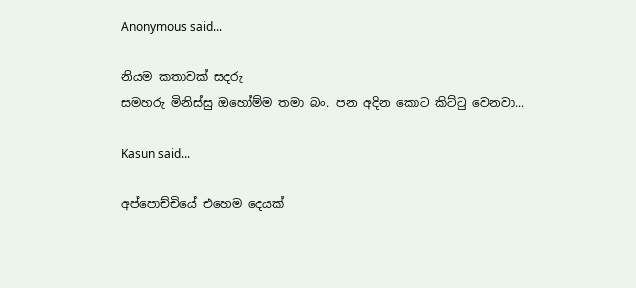Anonymous said...

නියම කතාවක් සදරු
සමහරු මිනිස්සු ඔහෝම්ම තමා බං. පන අදින කොට කිට්ටු වෙනවා...

Kasun said...

අප්පොච්චියේ එහෙම දෙයක්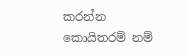කරන්න කොයිතරම් නම්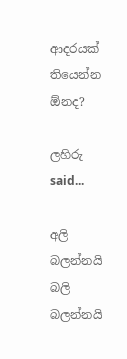ආදරයක් තියෙන්න ඕනද?

ලහිරු said...

අලි බලන්නයි බලි බලන්නයි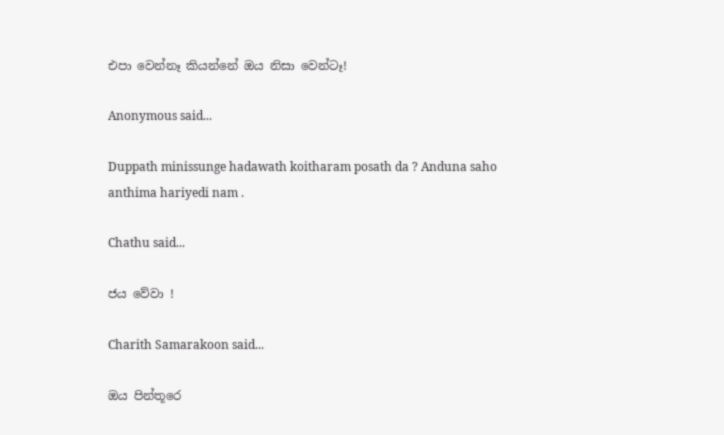එපා වෙන්නෑ කියන්නේ ඔය නිසා වෙන්ටෑ!

Anonymous said...

Duppath minissunge hadawath koitharam posath da ? Anduna saho anthima hariyedi nam .

Chathu said...

ජය වේවා !

Charith Samarakoon said...

ඔය පින්තූරෙ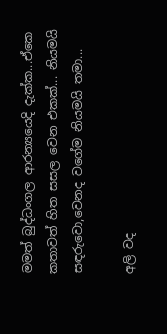මමත් බුද්ධංගල ආරන්‍යයෙදි දැක්ක...ඒකෙ කතාවත් හිත සසල වෙන එකක්... නියමයි සඳරුවො,වෙනද වගේම නියමයි තමා...

අලි වද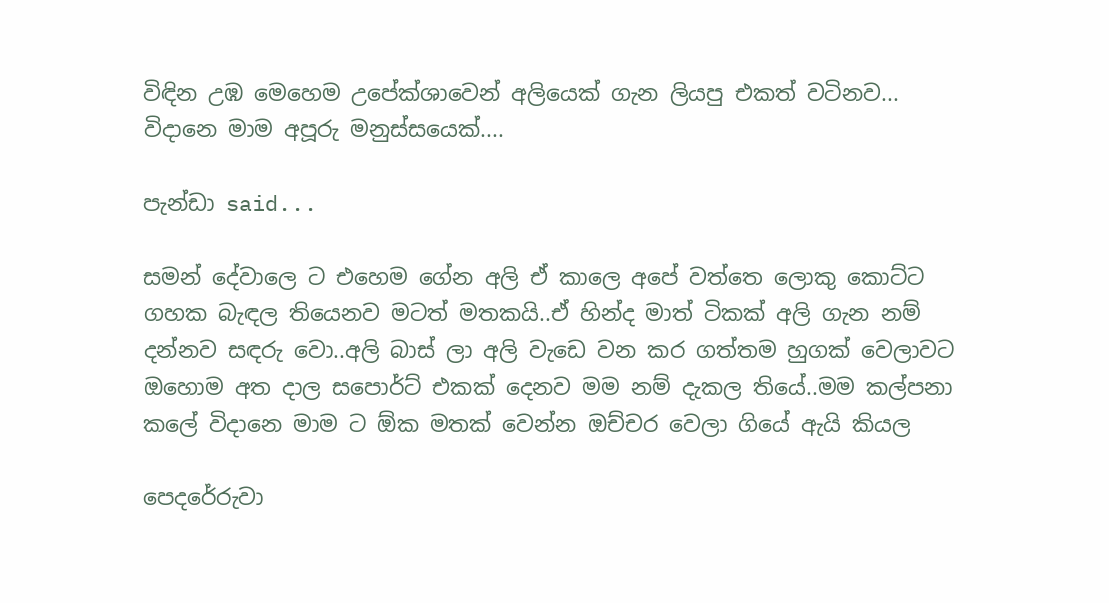විඳින උඹ මෙහෙම උපේක්ශාවෙන් අලියෙක් ගැන ලියපු එකත් වටිනව... විදානෙ මාම අපූරු මනුස්සයෙක්....

පැන්ඩා said...

සමන් දේවාලෙ ට එහෙම ගේන අලි ඒ කාලෙ අපේ වත්තෙ ලොකු කොට්ට ගහක බැඳල තියෙනව මටත් මතකයි..ඒ හින්ද මාත් ටිකක් අලි ගැන නම් දන්නව සඳරු වො..අලි බාස් ලා අලි වැඩෙ වන කර ගත්තම හුගක් වෙලාවට ඔහොම අත දාල සපොර්ට් එකක් දෙනව මම නම් දැකල තියේ..මම කල්පනා කලේ විදානෙ මාම ට ඕක මතක් වෙන්න ඔච්චර වෙලා ගියේ ඇයි කියල

පෙදරේරුවා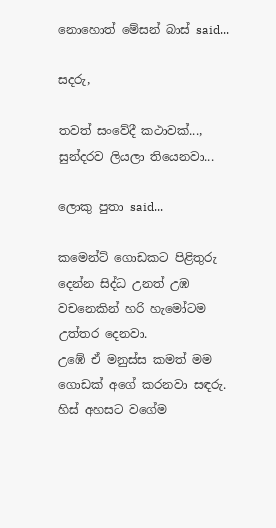නොහොත් මේසන් බාස් said...

සදරු,

තවත් සංවේදී කථාවක්..., සුන්දරව ලියලා තියෙනවා...

ලොකු පුතා said...

කමෙන්ට් ගොඩකට පිළිතුරු දෙන්න සිද්ධ උනත් උඹ වචනෙකින් හරි හැමෝටම උත්තර දෙනවා.
උඹේ ඒ මනුස්ස කමත් මම ගොඩක් අගේ කරනවා සඳරු.
හිස් අහසට වගේම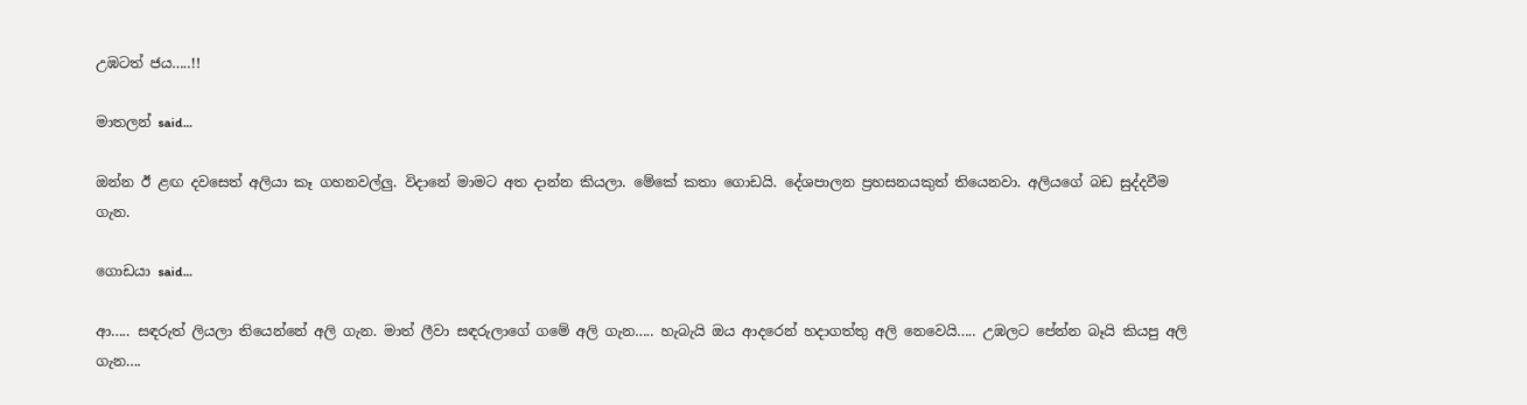උඹටත් ජය.....!!

මාතලන් said...

ඔන්න ඊ ළඟ දවසෙත් අලියා කෑ ගහනවල්ලු. විදානේ මාමට අත දාන්න කියලා. මේකේ කතා ගොඩයි. දේශපාලන ප්‍රහසනයකුත් තියෙනවා. අලියගේ බඩ සුද්දවීම ගැන.

ගොඩයා said...

ආ..... සඳරුත් ලියලා තියෙන්නේ අලි ගැන. මාත් ලීවා සඳරුලාගේ ගමේ අලි ගැන..... හැබැයි ඔය ආදරෙන් හදාගත්තු අලි නෙවෙයි..... උඹලට පේන්න බෑයි කියපු අලි ගැන....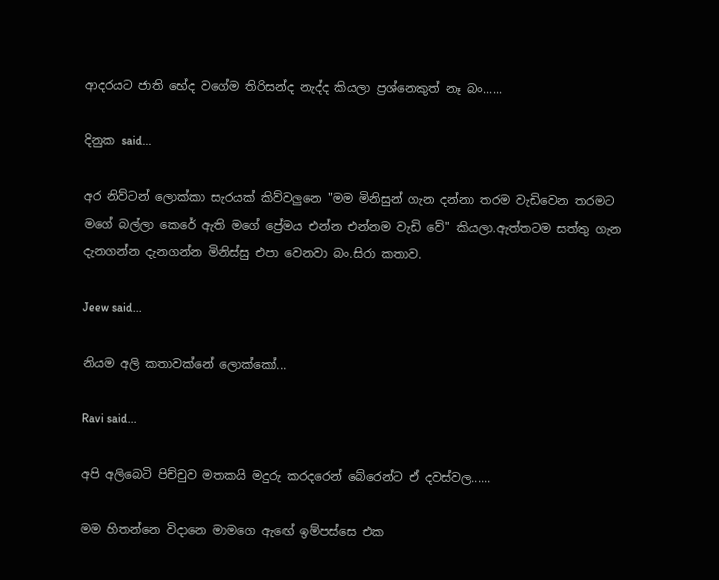ආදරයට ජාති භේද වගේම තිරිසන්ද නැද්ද කියලා ප්‍රශ්නෙකුත් නෑ බං......

දිනුක said...

අර නිව්ටන් ලොක්කා සැරයක් කිව්වලුනෙ "මම මිනිසුන් ගැන දන්නා තරම වැඩිවෙන තරමට මගේ බල්ලා කෙරේ ඇති මගේ ප්‍රේමය එන්න එන්නම වැඩි වේ" කියලා.ඇත්තටම සත්තු ගැන දැනගන්න දැනගන්න මිනිස්සු එපා වෙනවා බං.සිරා කතාව.

Jeew said...

නියම අලි කතාවක්නේ ලොක්කෝ...

Ravi said...

අපි අලිබෙටි පිච්චුව මතකයි මදුරු කරදරෙන් බේරෙන්ට ඒ දවස්වල......

මම හිතන්නෙ විදානෙ මාමගෙ ඇඟේ ඉම්පස්සෙ එක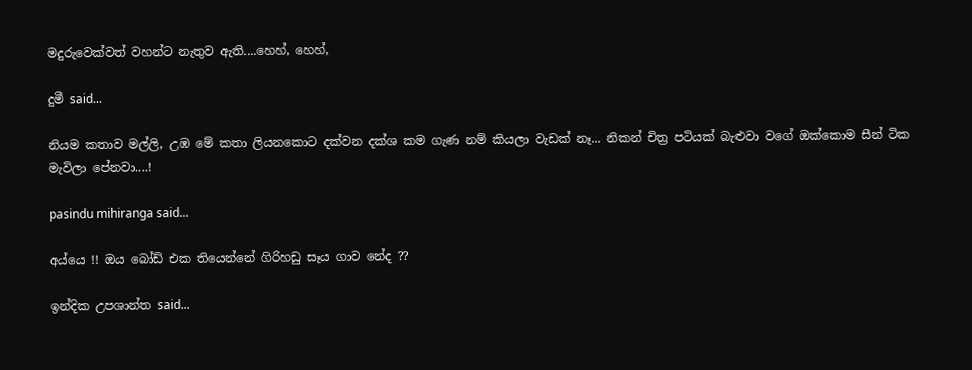මදුරුවෙක්වත් වහන්ට නැතුව ඇති....හෙහ්, හෙහ්,

දුමී said...

නියම කතාව මල්ලි, උඹ මේ කතා ලියනකොට දක්වන දක්ශ කම ගැණ නම් කියලා වැඩක් නෑ... නිකන් චිත්‍ර පටියක් බැළුවා වගේ ඔක්කොම සීන් ටික මැවිලා පේනවා....!

pasindu mihiranga said...

අය්යෙ !! ඔය බෝඩ් එක තියෙන්නේ ගිරිහඩු සෑය ගාව නේද ??

ඉන්දික උපශාන්ත said...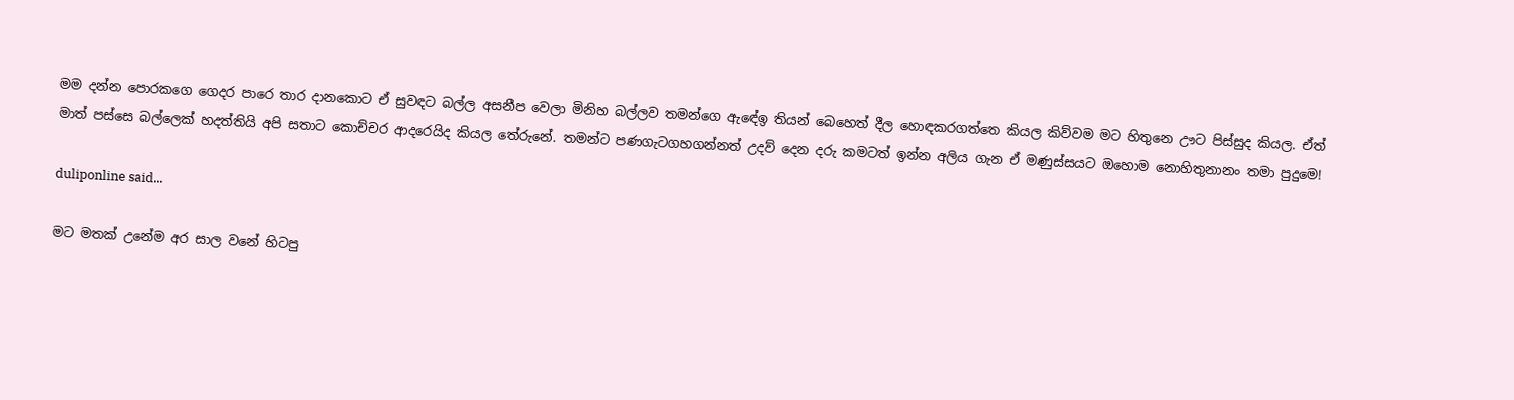මම දන්න පොරකගෙ ගෙදර පාරෙ තාර දානකොට ඒ සුවඳට බල්ල අසනීප වෙලා මිනිහ බල්ලව තමන්ගෙ ඇඳේඉ තියන් බෙහෙත් දීල හොඳකරගත්තෙ කියල කිව්වම මට හිතුනෙ ඌට පිස්සුද කියල. ඒත් මාත් පස්සෙ බල්ලෙක් හදත්තියි අපි සතාට කොච්චර ආදරෙයිද කියල තේරුනේ. තමන්ට පණගැටගහගන්නත් උදව් දෙන දරු කමටත් ඉන්න අලිය ගැන ඒ මණුස්සයට ඔහොම නොහිතුනානං තමා පුදුමෙ!

duliponline said...

මට මතක් උනේම අර සාල වනේ හිටපු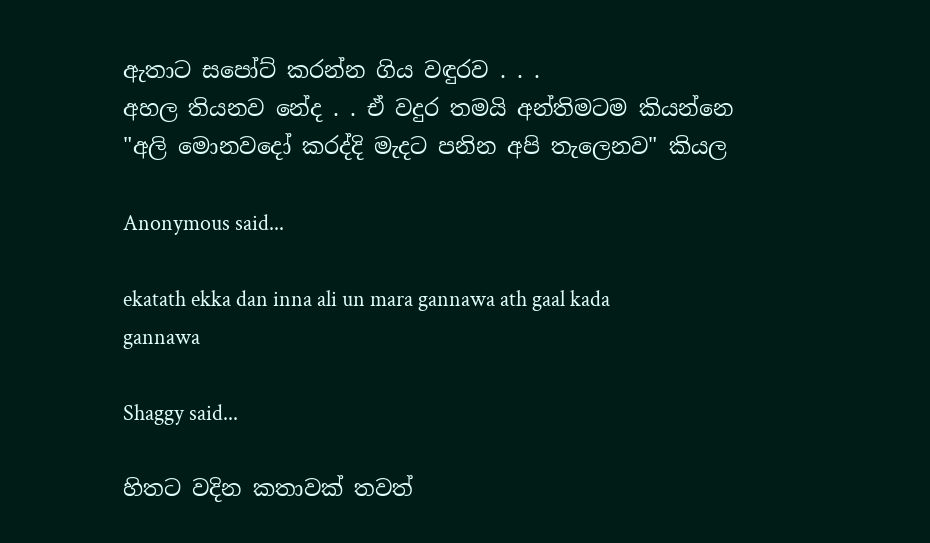ඇතාට සපෝට් කරන්න ගිය වඳුරව . . .
අහල තියනව නේද . . ඒ වදුර තමයි අන්තිමටම කියන්නෙ "අලි මොනවදෝ කරද්දි මැදට පනින අපි තැලෙනව" කියල

Anonymous said...

ekatath ekka dan inna ali un mara gannawa ath gaal kada gannawa

Shaggy said...

හිතට වදින කතාවක් තවත්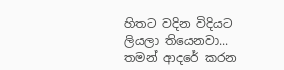හිතට වදින විදියට ලියලා තියෙනවා... තමන් ආදරේ කරන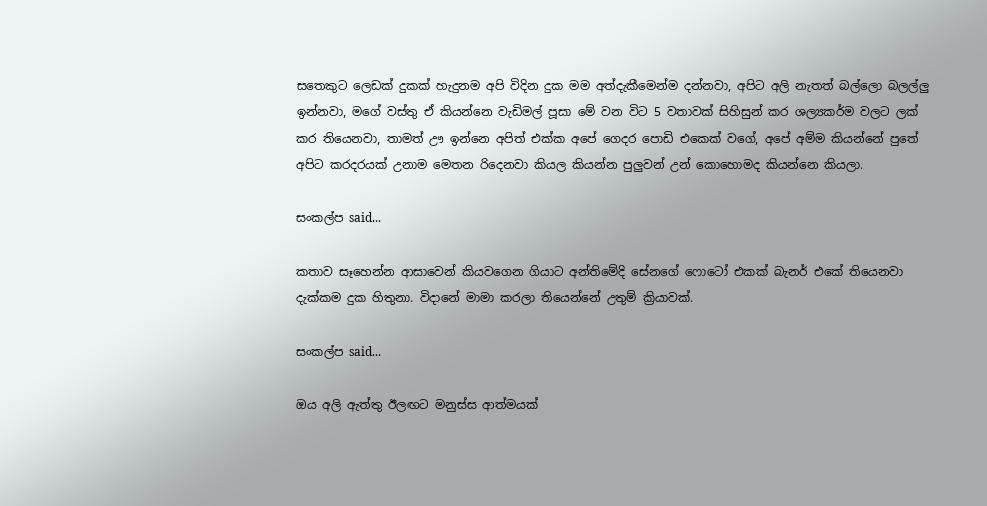සතෙකුට ලෙඩක් දුකක් හැදුනම අපි විදින දුක මම අත්දැකීමෙන්ම දන්නවා, අපිට අලි නැතත් බල්ලො බලල්ලු ඉන්නවා, මගේ වස්තු ඒ කියන්නෙ වැඩිමල් පූසා මේ වන විට 5 වතාවක් සිහිසුන් කර ශල්‍යකර්ම වලට ලක් කර තියෙනවා, තාමත් ඌ ඉන්නෙ අපිත් එක්ක අපේ ගෙදර පොඩි එකෙක් වගේ, අපේ අම්ම කියන්නේ පුතේ අපිට කරදරයක් උනාම මෙතන රිදෙනවා කියල කියන්න පුලුවන් උන් කොහොමද කියන්නෙ කියලා.

සංකල්ප said...

කතාව සෑහෙන්න ආසාවෙන් කියවගෙන ගියාට අන්තිමේදි සේනගේ ෆොටෝ එකක් බැනර් එකේ තියෙනවා දැක්කම දුක හිතුනා. විදානේ මාමා කරලා තියෙන්නේ උතුම් ක්‍රියාවක්.

සංකල්ප said...

ඔය අලි ඇත්තු ඊලඟට මනුස්ස ආත්මයක්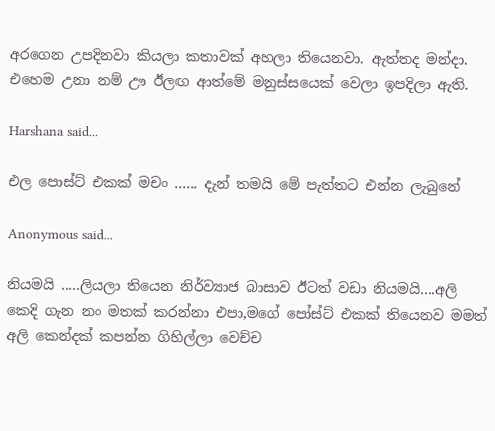අරගෙන උපදිනවා කියලා කතාවක් අහලා තියෙනවා. ඇත්තද මන්දා. එහෙම උනා නම් ඌ ඊලඟ ආත්මේ මනුස්සයෙක් වෙලා ඉපදිලා ඇති.

Harshana said...

එල පොස්ට් එකක් මචං ...... දැන් තමයි මේ පැත්තට එන්න ලැබුනේ

Anonymous said...

නියමයි .....ලියලා තියෙන නිර්ව්‍යාජ බාසාව ඊටත් වඩා නියමයි....අලි කෙදි ගැන නං මතක් කරන්නා එපා,මගේ පෝස්ට් එකක් තියෙනව මමත් අලි කෙන්දක් කපන්න ගිහිල්ලා වෙච්ච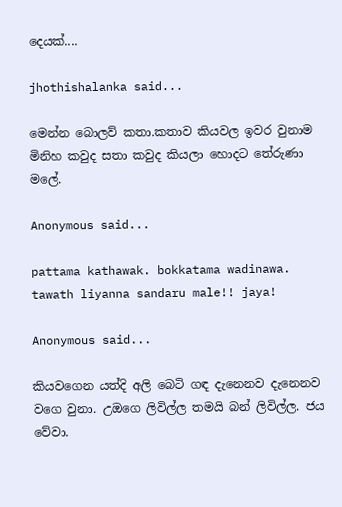දෙයක්....

jhothishalanka said...

මෙන්න බොලව් කතා.කතාව කියවල ඉවර වුනාම මිනිහ කවුද සතා කවුද කියලා හොදට තේරුණා මලේ.

Anonymous said...

pattama kathawak. bokkatama wadinawa. tawath liyanna sandaru male!! jaya!

Anonymous said...

කියවගෙන යත්දි අලි බෙටි ගඳ දැනෙනව දැනෙනව වගෙ වුනා. උඔගෙ ලිවිල්ල තමයි බන් ලිවිල්ල. ජය වේවා.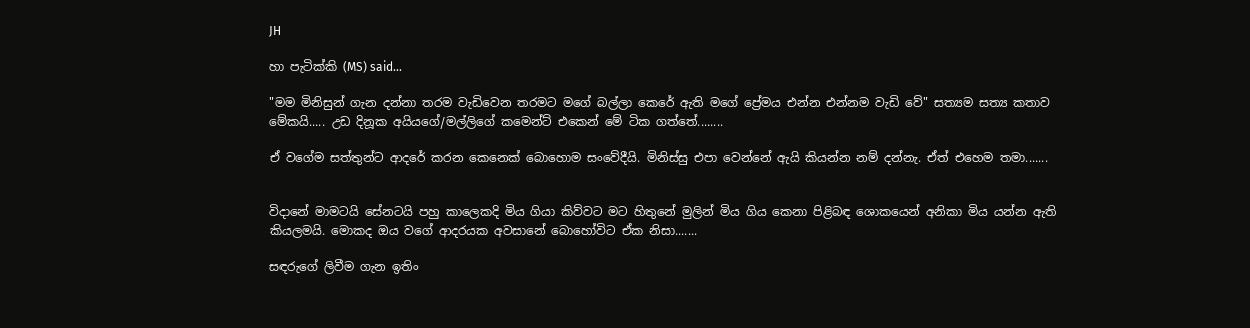JH

හා පැටික්කි (MS) said...

"මම මිනිසුන් ගැන දන්නා තරම වැඩිවෙන තරමට මගේ බල්ලා කෙරේ ඇති මගේ ප්‍රේමය එන්න එන්නම වැඩි වේ" සත්‍යම සත්‍ය කතාව මේකයි..... උඩ දිනූක අයියගේ/මල්ලිගේ කමෙන්ට් එකෙන් මේ ටික ගත්තේ........

ඒ වගේම සත්තුන්ට ආදරේ කරන කෙනෙක් බොහොම සංවේදීයි. මිනිස්සු එපා වෙන්නේ ඇයි කියන්න නම් දන්නැ. ඒත් එහෙම තමා.......


විදානේ මාමටයි සේනටයි පහු කාලෙකදි මිය ගියා කිව්වට මට හිතුනේ මුලින් මිය ගිය කෙනා පිළිබඳ ශොකයෙන් අනිකා මිය යන්න ඇති කියලමයි. මොකද ඔය වගේ ආදරයක අවසානේ බොහෝවිට ඒක නිසා.......

සඳරුගේ ලිවීම ගැන ඉතිං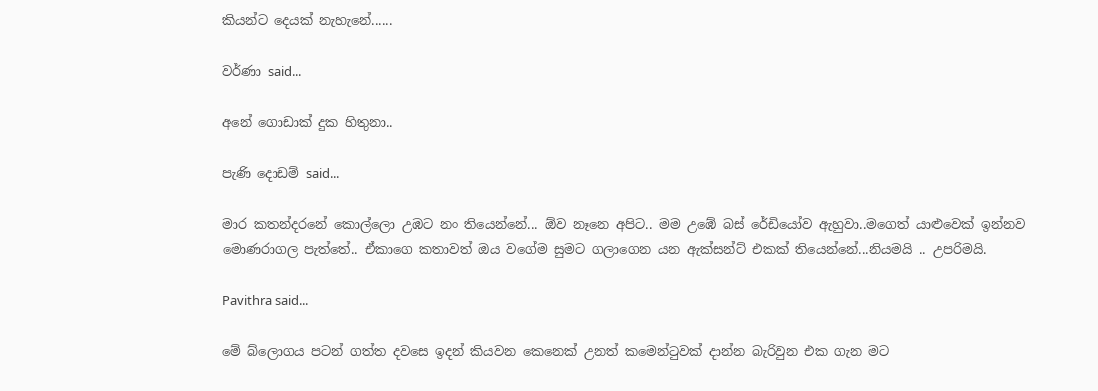කියන්ට දෙයක් නැහැනේ......

වර්ණා said...

අනේ ගොඩාක් දුක හිතුනා..

පැණි දොඩම් said...

මාර කතන්දරනේ කොල්ලො උඹට නං තියෙන්නේ... ඕව නෑනෙ අපිට.. මම උඹේ බස් රේඩියෝව ඇහුවා..මගෙත් යාළුවෙක් ඉන්නව මොණරාගල පැත්තේ.. ඒකාගෙ කතාවත් ඔය වගේම සුමට ගලාගෙන යන ඇක්සන්ට් එකක් තියෙන්නේ...නියමයි .. උපරිමයි.

Pavithra said...

මේ බ්ලොගය ප‍ටන් ගත්ත දවසෙ ඉදන් කියවන කෙනෙක් උනත් කමෙන්ටුවක් දාන්න බැරිවුන එක ගැන ‍ම‍ට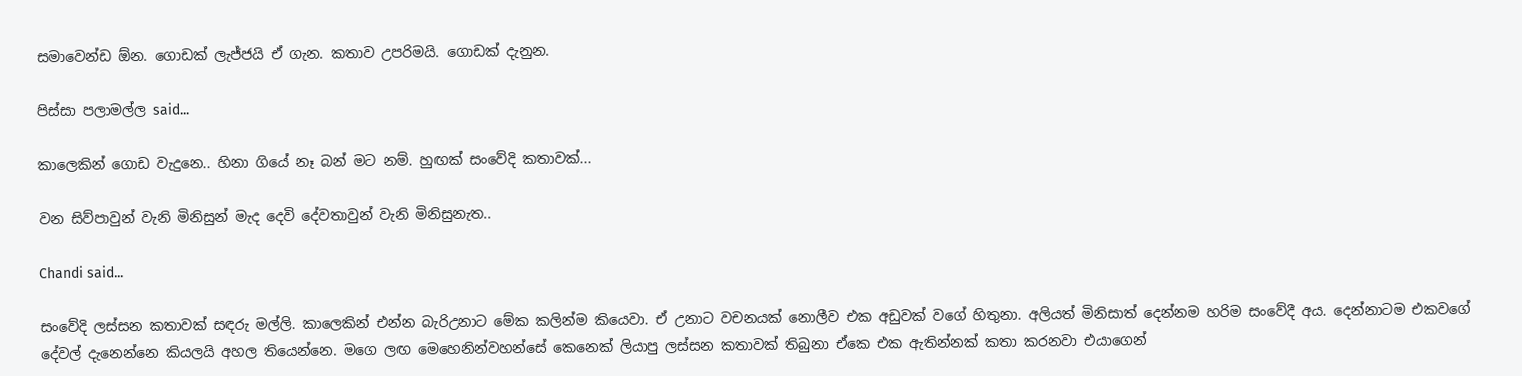සමාවෙන්ඩ ඕන. ගොඩක් ලැජ්ජයි ඒ ගැන. කතාව උපරිමයි. ගොඩක් දැනුන.

පිස්සා පලාමල්ල said...

කාලෙකින් ගොඩ වැදුනෙ.. හිනා ගියේ නෑ බන් මට නම්. හුඟක් සංවේදි කතාවක්...

වන සිව්පාවුන් වැනි මිනිසුන් මැද දෙවි දේවතාවුන් වැනි මිනිසුනැත..

Chandi said...

සංවේදි ලස්සන කතාවක් සඳරු මල්ලි. කාලෙකින් එන්න බැරිඋනාට මේක කලින්ම කියෙවා. ඒ උනාට වචනයක් නොලීව එක අඩුවක් වගේ හිතුනා. අලියත් මිනිසාත් දෙන්නම හරිම සංවේදී අය. දෙන්නාටම එකවගේ දේවල් දැනෙන්නෙ කියලයි අහල තියෙන්නෙ. මගෙ ලඟ මෙහෙනින්වහන්සේ කෙනෙක් ලියාපු ලස්සන කතාවක් තිබුනා ඒකෙ එක ඇතින්නක් කතා කරනවා එයාගෙන්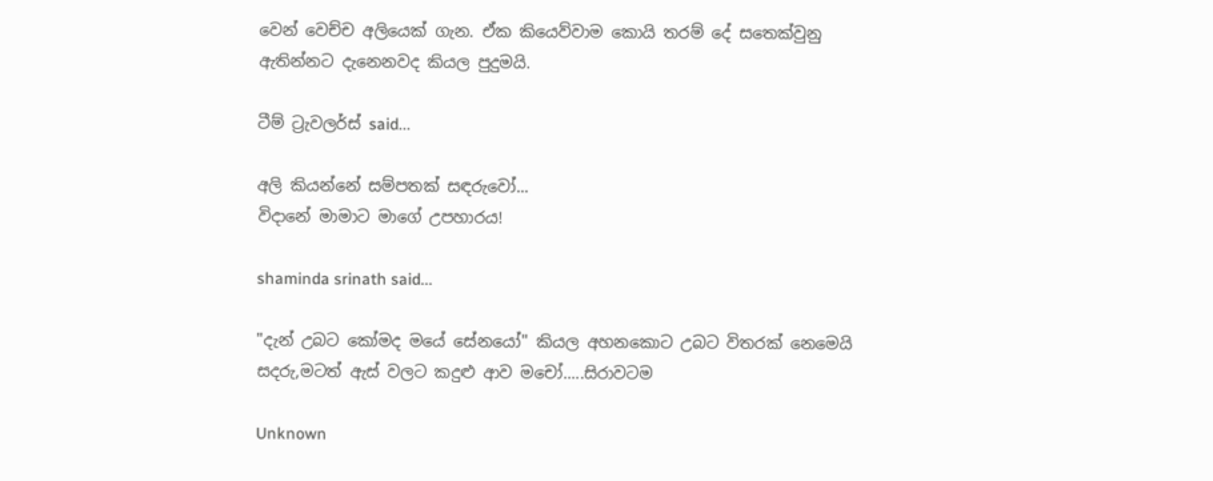වෙන් වෙච්ච අලියෙක් ගැන. ඒක කියෙව්වාම කොයි තරම් දේ සතෙක්වුනු ඇතින්නට දැනෙනවද කියල පුදුමයි.

ටීම් ට්‍රැවලර්ස් said...

අලි කියන්නේ සම්පතක් සඳරුවෝ...
විදානේ මාමාට මාගේ උපහාරය!

shaminda srinath said...

"දැන් උබට කෝමද මයේ සේනයෝ" කියල අහනකොට උබට විතරක් නෙමෙයි සදරු,මටත් ඇස් වලට කදුළු ආව මචෝ.....සිරාවටම

Unknown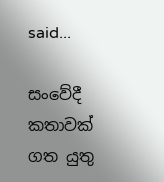said...

සංවේදී කතාවක්
ගත යුතු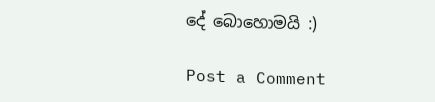දේ බොහොමයි :)

Post a Comment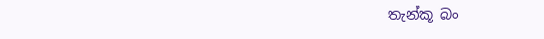තැන්කූ බං